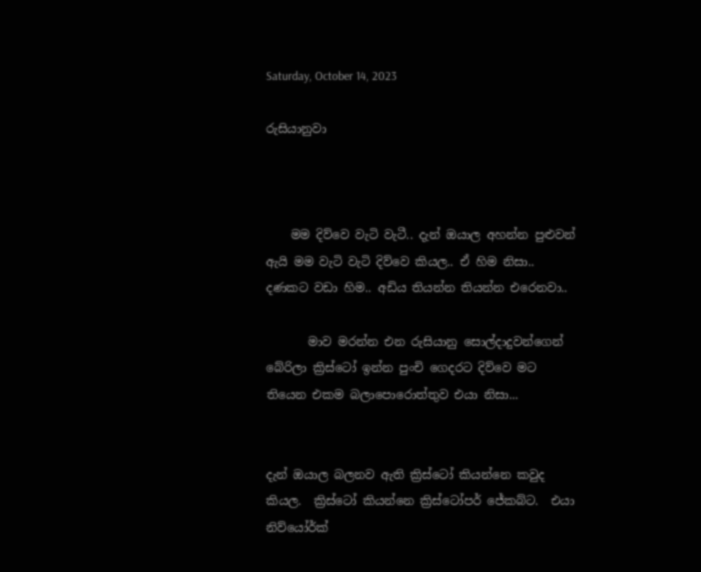Saturday, October 14, 2023

රුසියානුවා



    මම දිව්වෙ වැටි වැටී.. දැන් ඔයාල අහන්න පුළුවන් ඇයි මම වැටි වැටි දිව්වෙ කියල.. ඒ හිම නිසා.. දණකට වඩා හිම.. අඩිය තියන්න තියන්න එරෙනවා..

       මාව මරන්න එන රුසියානු සොල්දාදුවන්ගෙන් බේරිලා ක්‍රිස්ටෝ ඉන්න පුංචි ගෙදරට දිව්වෙ මට තියෙන එකම බලාපොරොත්තුව එයා නිසා...


දැන් ඔයාල බලනව ඇති ක්‍රිස්ටෝ කියන්නෙ කවුද කියල.  ක්‍රිස්ටෝ කියන්නෙ ක්‍රිස්ටෝපර් ජේකබ්ට.  එයා නිව්යෝර්ක්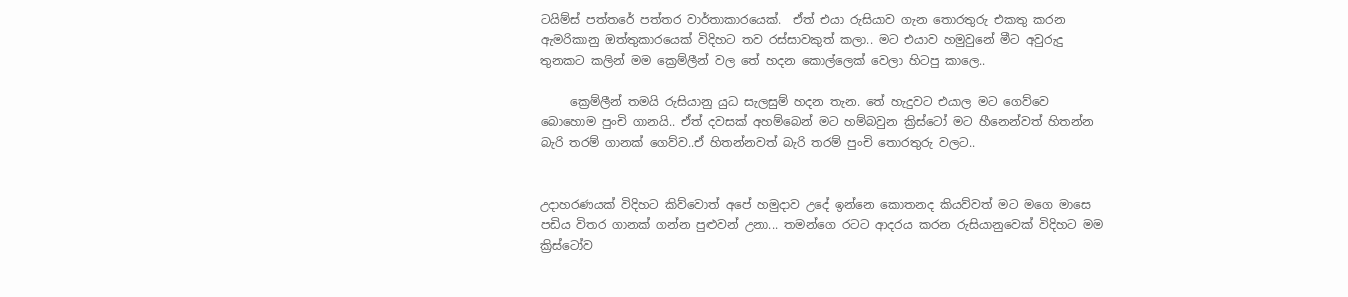ටයිම්ස් පත්තරේ පත්තර වාර්තාකාරයෙක්.  ඒත් එයා රුසියාව ගැන තොරතුරු එකතු කරන ඇමරිකානු ඔත්තුකාරයෙක් විදිහට තව රස්සාවකුත් කලා.. මට එයාව හමුවුනේ මීට අවුරුදු තුනකට කලින් මම ක්‍රෙම්ලීන් වල තේ හදන කොල්ලෙක් වෙලා හිටපු කාලෙ..

     ක්‍රෙම්ලීන් තමයි රුසියානු යුධ සැලසුම් හදන තැන. තේ හැදුවට එයාල මට ගෙව්වෙ බොහොම පුංචි ගානයි.. ඒත් දවසක් අහම්බෙන් මට හම්බවුන ක්‍රිස්ටෝ මට හීනෙන්වත් හිතන්න බැරි තරම් ගානක් ගෙව්ව..ඒ හිතන්නවත් බැරි තරම් පුංචි තොරතුරු වලට..


උදාහරණයක් විදිහට කිව්වොත් අපේ හමුදාව උදේ ඉන්නෙ කොතනද කියව්වත් මට මගෙ මාසෙ පඩිය විතර ගානක් ගන්න පුළුවන් උනා... තමන්ගෙ රටට ආදරය කරන රුසියානුවෙක් විදිහට මම ක්‍රිස්ටෝව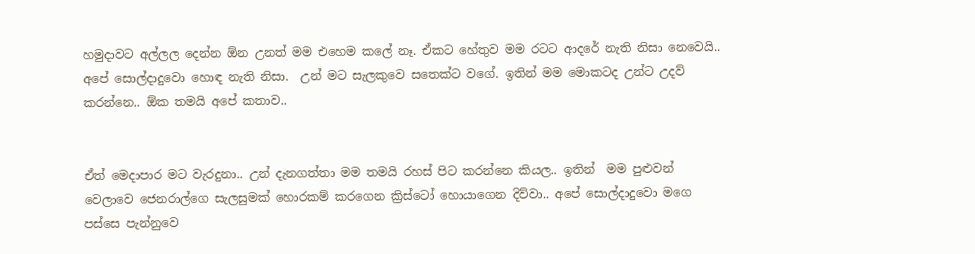හමුදාවට අල්ලල දෙන්න ඕන උනත් මම එහෙම කලේ නෑ. ඒකට හේතුව මම රටට ආදරේ නැති නිසා නෙවෙයි.. අපේ සොල්දාදුවො හොඳ නැති නිසා.  උන් මට සැලකුවෙ සතෙක්ට වගේ. ඉතින් මම මොකටද උන්ට උදව් කරන්නෙ.. ඕක තමයි අපේ කතාව..


ඒත් මෙදාපාර මට වැරදුනා.. උන් දැනගත්තා මම තමයි රහස් පිට කරන්නෙ කියල.. ඉතින්  මම පුළුවන් වෙලාවෙ ජෙනරාල්ගෙ සැලසුමක් හොරකම් කරගෙන ක්‍රිස්ටෝ හොයාගෙන දිව්වා.. අපේ සොල්දාදුවො මගෙ පස්සෙ පැන්නුවෙ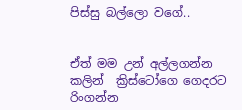පිස්සු බල්ලො වගේ..


ඒත් මම උන් අල්ලගන්න කලින්  ක්‍රිස්ටෝගෙ ගෙදරට රිංගන්න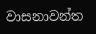වාසනාවන්ත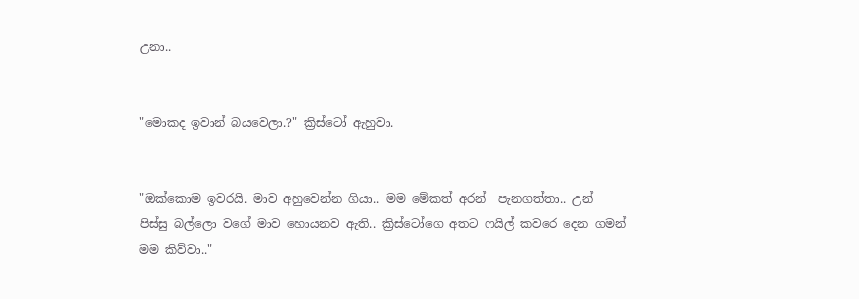උනා..


"මොකද ඉවාන් බයවෙලා.?" ක්‍රිස්ටෝ ඇහුවා.


"ඔක්කොම ඉවරයි. මාව අහුවෙන්න ගියා.. මම මේකත් අරන්  පැනගත්තා.. උන් පිස්සු බල්ලො වගේ මාව හොයනව ඇති.. ක්‍රිස්ටෝගෙ අතට ෆයිල් කවරෙ දෙන ගමන් මම කිව්වා.."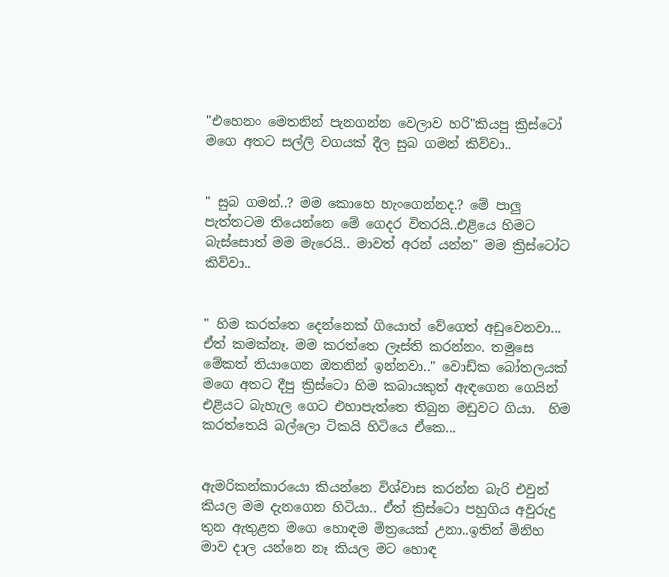"එහෙනං මෙතනින් පැනගන්න වෙලාව හරි"කියපු ක්‍රිස්ටෝ මගෙ අතට සල්ලි වගයක් දීල සුබ ගමන් කිව්වා..


" සුබ ගමන්..? මම කොහෙ හැංගෙන්නද.? මේ පාලු පැත්තටම තියෙන්නෙ මේ ගෙදර විතරයි..එළියෙ හිමට බැස්සොත් මම මැරෙයි.. මාවත් අරන් යන්න" මම ක්‍රිස්ටෝට කිව්වා..


" හිම කරත්තෙ දෙන්නෙක් ගියොත් වේගෙත් අඩුවෙනවා... ඒත් කමක්නෑ. මම කරත්තෙ ලෑස්ති කරන්නං. තමුසෙ මේකත් තියාගෙන ඔතනින් ඉන්නවා.." වොඩ්ක බෝතලයක් මගෙ අතට දීපු ක්‍රිස්ටො හිම කබායකුත් ඇඳගෙන ගෙයින් එළියට බැහැල ගෙට එහාපැත්තෙ තිබුන මඩුවට ගියා.  හිම කරත්තෙයි බල්ලො ටිකයි හිටියෙ ඒකෙ...


ඇමරිකන්කාරයො කියන්නෙ විශ්වාස කරන්න බැරි එවුන් කියල මම දැනගෙන හිටියා.. ඒත් ක්‍රිස්ටො පහුගිය අවුරුදු තුන ඇතුළත මගෙ හොඳම මිත්‍රයෙක් උනා..ඉතින් මිනිහ මාව දාල යන්නෙ නෑ කියල මට හොඳ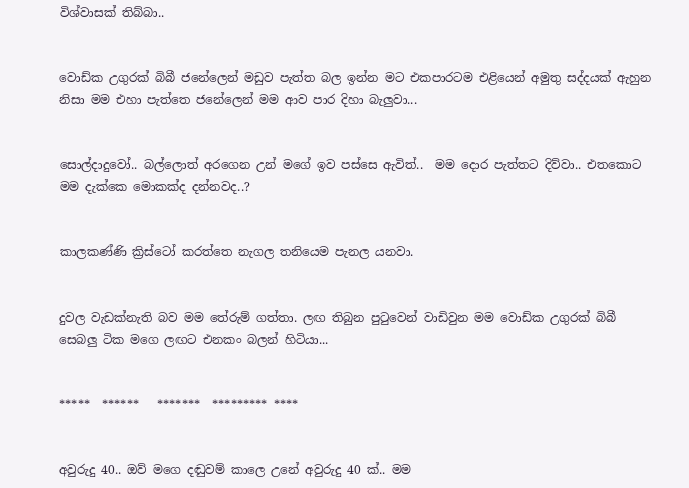විශ්වාසක් තිබ්බා..


වොඩ්ක උගුරක් බිබී ජනේලෙන් මඩුව පැත්ත බල ඉන්න මට එකපාරටම එළියෙන් අමුතු සද්දයක් ඇහුන නිසා මම එහා පැත්තෙ ජනේලෙන් මම ආව පාර දිහා බැලුවා...


සොල්දාදුවෝ.. බල්ලොත් අරගෙන උන් මගේ ඉව පස්සෙ ඇවිත්..  මම දොර පැත්තට දිව්වා.. එතකොට මම දැක්කෙ මොකක්ද දන්නවද..?


කාලකණ්ණි ක්‍රිස්ටෝ කරත්තෙ නැගල තනියෙම පැනල යනවා.


දුවල වැඩක්නැති බව මම තේරුම් ගත්තා. ලඟ තිබුන පුටුවෙන් වාඩිවුන මම වොඩ්ක උගුරක් බිබී සෙබලු ටික මගෙ ලඟට එනකං බලන් හිටියා...


*****  ******   *******  ********* ****


අවුරුදු 40.. ඔව් මගෙ දඬුවම් කාලෙ උනේ අවුරුදු 40 ක්.. මම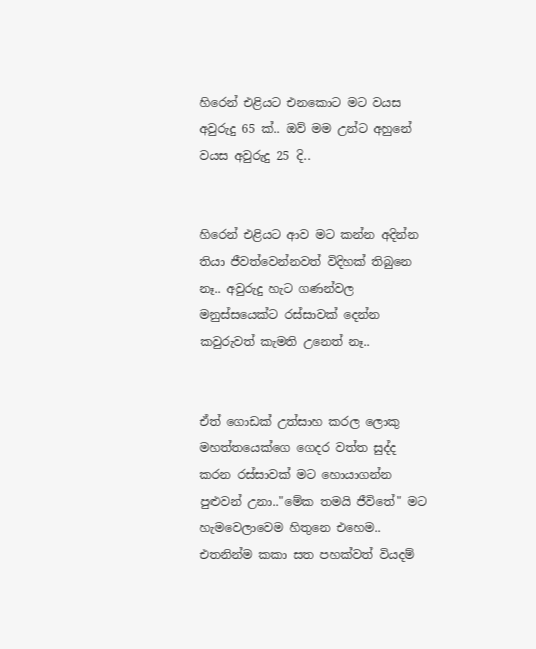හිරෙන් එළියට එනකොට මට වයස අවුරුදු 65 ක්.. ඔව් මම උන්ට අහුනේ වයස අවුරුදු 25 දි..


හිරෙන් එළියට ආව මට කන්න අදින්න තියා ජීවත්වෙන්නවත් විදිහක් තිබුනෙ නෑ.. අවුරුදු හැට ගණන්වල මනුස්සයෙක්ට රස්සාවක් දෙන්න කවුරුවත් කැමති උනෙත් නෑ..


ඒත් ගොඩක් උත්සාහ කරල ලොකු මහත්තයෙක්ගෙ ගෙදර වත්ත සුද්ද කරන රස්සාවක් මට හොයාගන්න පුළුවන් උනා.."මේක තමයි ජීවිතේ" මට හැමවෙලාවෙම හිතුනෙ එහෙම.. එතනින්ම කකා සත පහක්වත් වියදම්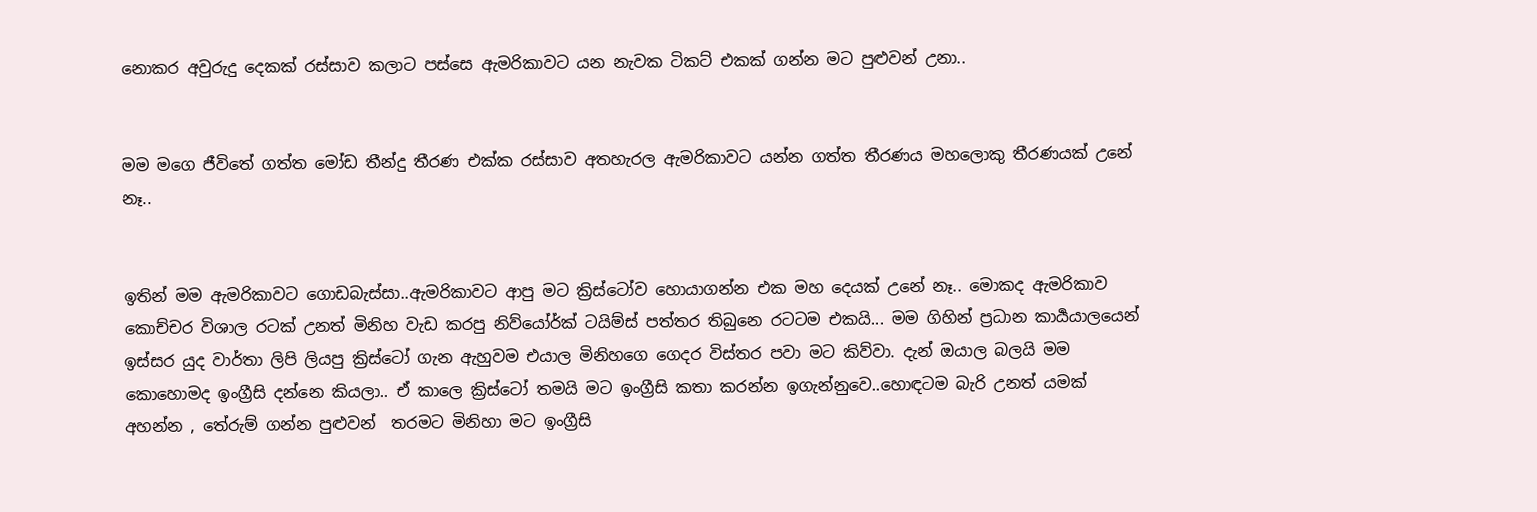නොකර අවුරුදු දෙකක් රස්සාව කලාට පස්සෙ ඇමරිකාවට යන නැවක ටිකට් එකක් ගන්න මට පුළුවන් උනා..


මම මගෙ ජීවිතේ ගත්ත මෝඩ තීන්දු තීරණ එක්ක රස්සාව අතහැරල ඇමරිකාවට යන්න ගත්ත තීරණය මහලොකු තීරණයක් උනේ නෑ..


ඉතින් මම ඇමරිකාවට ගොඩබැස්සා..ඇමරිකාවට ආපු මට ක්‍රිස්ටෝව හොයාගන්න එක මහ දෙයක් උනේ නෑ.. මොකද ඇමරිකාව කොච්චර විශාල රටක් උනත් මිනිහ වැඩ කරපු නිව්යෝර්ක් ටයිම්ස් පත්තර තිබුනෙ රටටම එකයි... මම ගිහින් ප්‍රධාන කාර්‍යයාලයෙන් ඉස්සර යුද වාර්තා ලිපි ලියපු ක්‍රිස්ටෝ ගැන ඇහුවම එයාල මිනිහගෙ ගෙදර විස්තර පවා මට කිව්වා. දැන් ඔයාල බලයි මම කොහොමද ඉංග්‍රීසි දන්නෙ කියලා.. ඒ කාලෙ ක්‍රිස්ටෝ තමයි මට ඉංග්‍රීසි කතා කරන්න ඉගැන්නුවෙ..හොඳටම බැරි උනත් යමක් අහන්න , තේරුම් ගන්න පුළුවන්  තරමට මිනිහා මට ඉංග්‍රීසි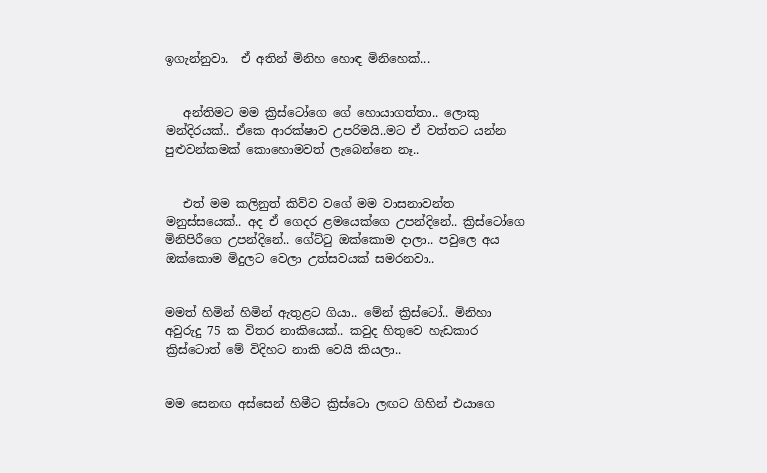ඉගැන්නුවා.  ඒ අතින් මිනිහ හොඳ මිනිහෙක්...


   අන්තිමට මම ක්‍රිස්ටෝගෙ ගේ හොයාගත්තා.. ලොකු මන්දිරයක්.. ඒකෙ ආරක්ෂාව උපරිමයි..මට ඒ වත්තට යන්න පුළුවන්කමක් කොහොමවත් ලැබෙන්නෙ නෑ..


   එත් මම කලිනුත් කිව්ව වගේ මම වාසනාවන්ත මනුස්සයෙක්.. අද ඒ ගෙදර ළමයෙක්ගෙ උපන්දිනේ.. ක්‍රිස්ටෝගෙ මිනිපිරීගෙ උපන්දිනේ.. ගේට්ටු ඔක්කොම දාලා.. පවුලෙ අය ඔක්කොම මිදුලට වෙලා උත්සවයක් සමරනවා..


මමත් හිමින් හිමින් ඇතුළට ගියා.. මේන් ක්‍රිස්ටෝ.. මිනිහා අවුරුදු 75 ක විතර නාකියෙක්.. කවුද හිතුවෙ හැඩකාර ක්‍රිස්ටොත් මේ විදිහට නාකි වෙයි කියලා..


මම සෙනඟ අස්සෙන් හිමීට ක්‍රිස්ටො ලඟට ගිහින් එයාගෙ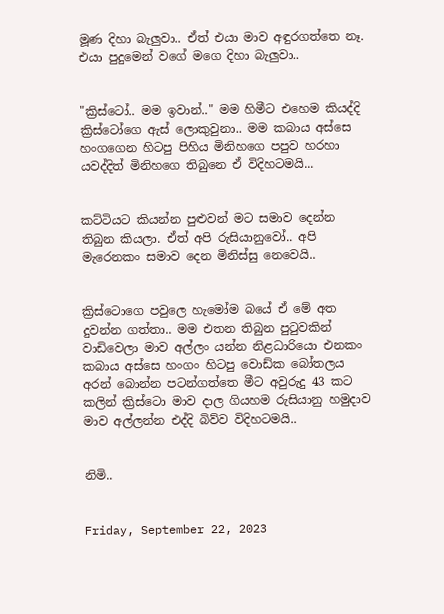මූණ දිහා බැලුවා.. ඒත් එයා මාව අඳුරගත්තෙ නෑ. එයා පුදුමෙන් වගේ මගෙ දිහා බැලුවා..


"ක්‍රිස්ටෝ.. මම ඉවාන්.." මම හිමීට එහෙම කියද්දි  ක්‍රිස්ටෝගෙ ඇස් ලොකුවුනා.. මම කබාය අස්සෙ හංගගෙන හිටපු පිහිය මිනිහගෙ පපුව හරහා යවද්දිත් මිනිහගෙ තිබුනෙ ඒ විදිහටමයි...


කට්ටියට කියන්න පුළුවන් මට සමාව දෙන්න තිබුන කියලා. ඒත් අපි රුසියානුවෝ.. අපි මැරෙනකං සමාව දෙන මිනිස්සු නෙවෙයි..


ක්‍රිස්ටොගෙ පවුලෙ හැමෝම බයේ ඒ මේ අත දුවන්න ගත්තා.. මම එතන තිබුන පුටුවකින් වාඩිවෙලා මාව අල්ලං යන්න නිළධාරියො එනකං කබාය අස්සෙ හංගං හිටපු වොඩ්ක බෝතලය අරන් බොන්න පටන්ගත්තෙ මීට අවුරුදු 43 කට කලින් ක්‍රිස්ටො මාව දාල ගියහම රුසියානු හමුදාව මාව අල්ලන්න එද්දි බිව්ව විදිහටමයි..


නිමි..


Friday, September 22, 2023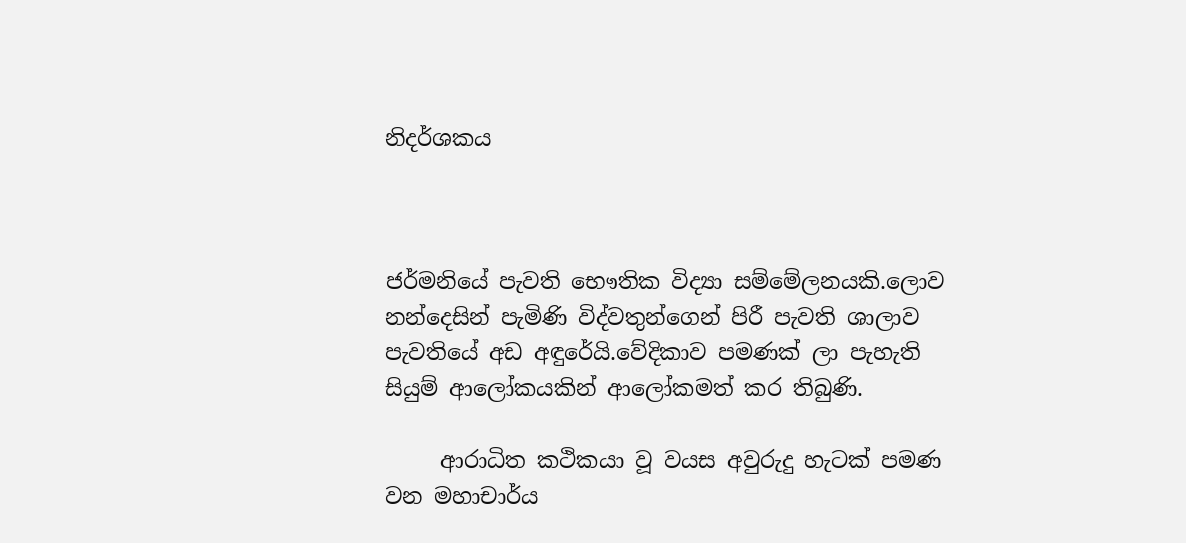නිදර්ශකය



ජර්මනියේ පැවති භෞතික විද්‍යා සම්මේලනයකි.ලොව නන්දෙසින් පැමිණි විද්වතුන්ගෙන් පිරී පැවති ශාලාව පැවතියේ අඩ අඳුරේයි.වේදිකාව පමණක් ලා පැහැති සියුම් ආලෝකයකින් ආලෝකමත් කර තිබුණි.

     ආරාධිත කථිකයා වූ වයස අවුරුදු හැටක් පමණ වන මහාචාර්ය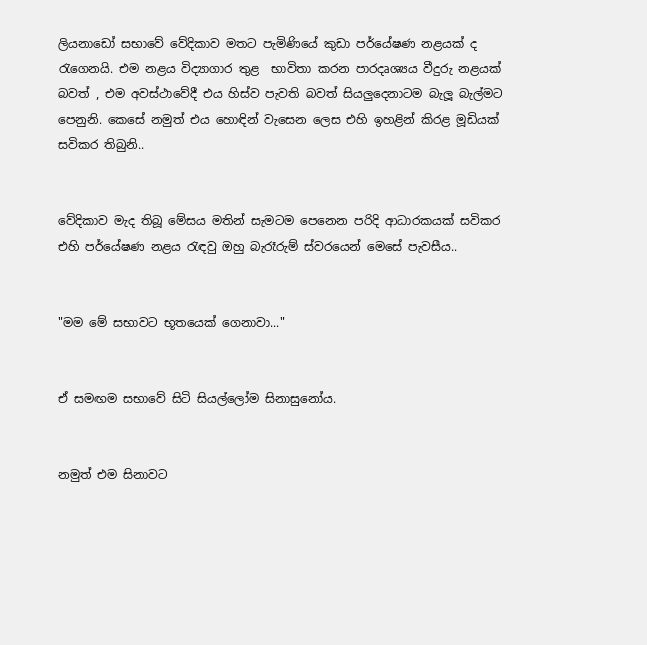ලියනාඩෝ සභාවේ වේදිකාව මතට පැමිණියේ කුඩා පර්යේෂණ නළයක් ද රැගෙනයි. එම නළය විද්‍යාගාර තුළ  භාවිතා කරන පාරදෘශ්‍යය වීදුරු නළයක් බවත් , එම අවස්ථාවේදී එය හිස්ව පැවති බවත් සියලුදෙනාටම බැලූ බැල්මට පෙනුනි. කෙසේ නමුත් එය හොඳින් වැසෙන ලෙස එහි ඉහළින් කිරළ මූඩියක් සවිකර තිබුනි..


වේදිකාව මැද තිබූ මේසය මතින් සැමටම පෙනෙන පරිදි ආධාරකයක් සවිකර එහි පර්යේෂණ නළය රැඳවු ඔහු බැරෑරුම් ස්වරයෙන් මෙසේ පැවසීය..


"මම මේ සභාවට භූතයෙක් ගෙනාවා..."


ඒ සමඟම සභාවේ සිටි සියල්ලෝම සිනාසුනෝය.


නමුත් එම සිනාවට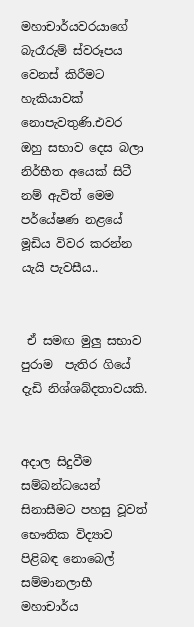මහාචාර්යවරයාගේ බැරෑරුම් ස්වරූපය වෙනස් කිරීමට හැකියාවක් නොපැවතුණි.එවර ඔහු සභාව දෙස බලා නිර්භීත අයෙක් සිටී නම් ඇවිත් මෙම පර්යේෂණ නළයේ මූඩිය විවර කරන්න යැයි පැවසීය..


 ඒ සමඟ මුලු සභාව පුරාම  පැතිර ගියේ දැඩි නිශ්ශබ්දතාවයකි.


අදාල සිදුවීම සම්බන්ධයෙන්  සිනාසීමට පහසු වූවත් භෞතික විද්‍යාව පිළිබඳ නොබෙල් සම්මානලාභී මහාචාර්ය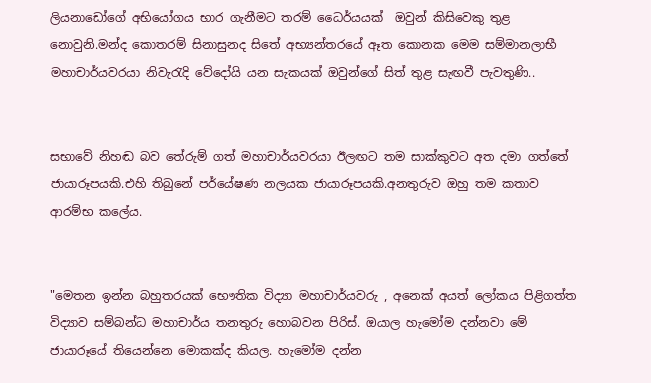ලියනාඩෝගේ අභියෝගය භාර ගැනීමට තරම් ධෛර්යයක්  ඔවුන් කිසිවෙකු තුළ නොවුනි.මන්ද කොතරම් සිනාසුනද සිතේ අභ්‍යන්තරයේ ඈත කොනක මෙම සම්මානලාභී මහාචාර්යවරයා නිවැරැදි වේදෝයි යන සැකයක් ඔවුන්ගේ සිත් තුළ සැඟවී පැවතුණි..


සභාවේ නිහඬ බව තේරුම් ගත් මහාචාර්යවරයා ඊලඟට තම සාක්කුවට අත දමා ගත්තේ ජායාරූපයකි.එහි තිබුනේ පර්යේෂණ නලයක ජායාරූපයකි.අනතුරුව ඔහු තම කතාව ආරම්භ කලේය.


"මෙතන ඉන්න බහුතරයක් භෞතික විද්‍යා මහාචාර්යවරු , අනෙක් අයත් ලෝකය පිළිගත්ත විද්‍යාව සම්බන්ධ මහාචාර්ය තනතුරු හොබවන පිරිස්. ඔයාල හැමෝම දන්නවා මේ ජායාරූයේ තියෙන්නෙ මොකක්ද කියල. හැමෝම දන්න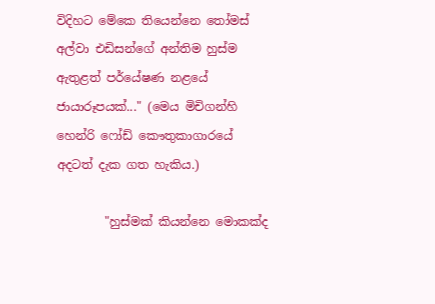විදිහට මේකෙ තියෙන්නෙ තෝමස් අල්වා එඩිසන්ගේ අන්තිම හුස්ම ඇතුළත් පර්යේෂණ නළයේ ජායාරූපයක්..." (මෙය මිචිගන්හි හෙන්රි ෆෝඩ් කෞතුකාගාරයේ අදටත් දැක ගත හැකිය.)

        "හුස්මක් කියන්නෙ මොකක්ද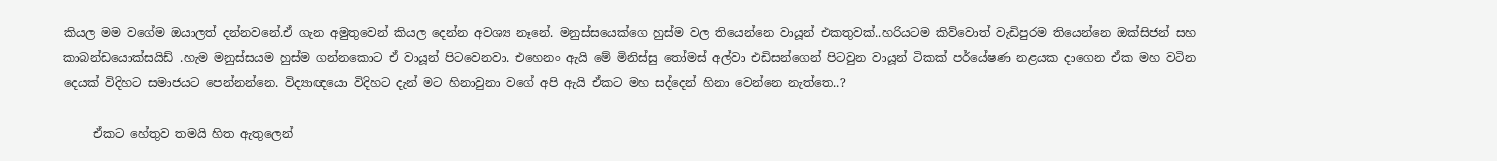කියල මම වගේම ඔයාලත් දන්නවනේ.ඒ ගැන අමුතුවෙන් කියල දෙන්න අවශ්‍ය නෑනේ. මනුස්සයෙක්ගෙ හුස්ම වල තියෙන්නෙ වායූන් එකතුවක්..හරියටම කිව්වොත් වැඩිපුරම තියෙන්නෙ ඔක්සිජන් සහ කාබන්ඩයොක්සයිඩ් .හැම මනුස්සයම හුස්ම ගන්නකොට ඒ වායූන් පිටවෙනවා. එහෙනං ඇයි මේ මිනිස්සු තෝමස් අල්වා එඩිසන්ගෙන් පිටවුන වායූන් ටිකක් පර්යේෂණ නළයක දාගෙන ඒක මහ වටින දෙයක් විදිහට සමාජයට පෙන්නන්නෙ. විද්‍යාඥයො විදිහට දැන් මට හිනාවුනා වගේ අපි ඇයි ඒකට මහ සද්දෙන් හිනා වෙන්නෙ නැත්තෙ..?

     ඒකට හේතුව තමයි හිත ඇතුලෙන්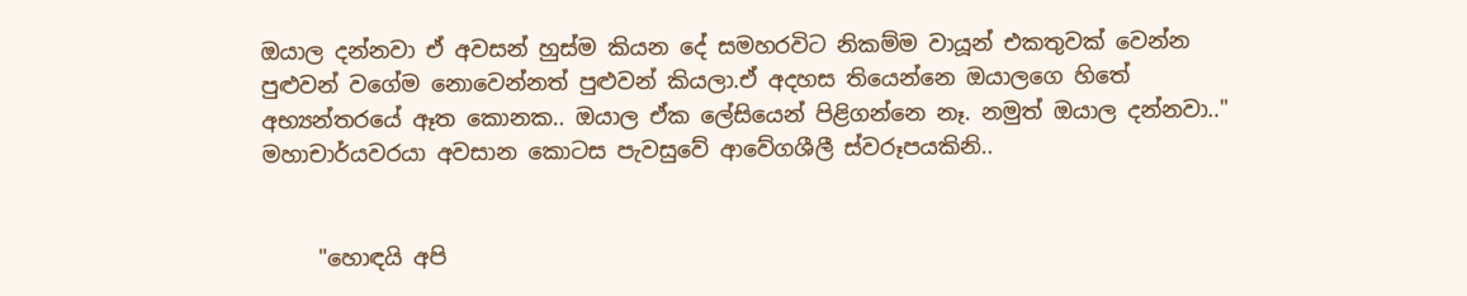ඔයාල දන්නවා ඒ අවසන් හුස්ම කියන දේ සමහරවිට නිකම්ම වායූන් එකතුවක් වෙන්න පුළුවන් වගේම නොවෙන්නත් පුළුවන් කියලා.ඒ අදහස තියෙන්නෙ ඔයාලගෙ හිතේ අභ්‍යන්තරයේ ඈත කොනක.. ඔයාල ඒක ලේසියෙන් පිළිගන්නෙ නෑ. නමුත් ඔයාල දන්නවා.." මහාචාර්යවරයා අවසාන කොටස පැවසුවේ ආවේගශීලී ස්වරූපයකිනි..


     "හොඳයි අපි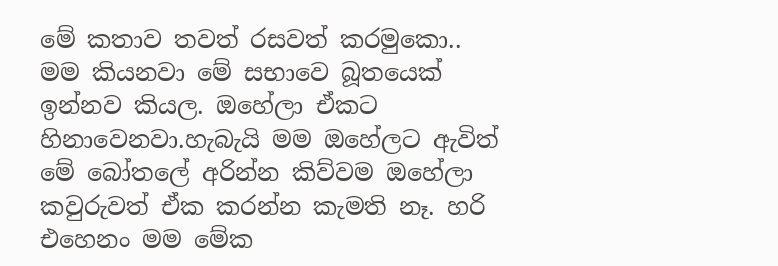මේ කතාව තවත් රසවත් කරමුකො.. මම කියනවා මේ සභාවෙ බූතයෙක් ඉන්නව කියල. ඔහේලා ඒකට හිනාවෙනවා.හැබැයි මම ඔහේලට ඇවිත් මේ බෝතලේ අරින්න කිව්වම ඔහේලා කවුරුවත් ඒක කරන්න කැමති නෑ. හරි එහෙනං මම මේක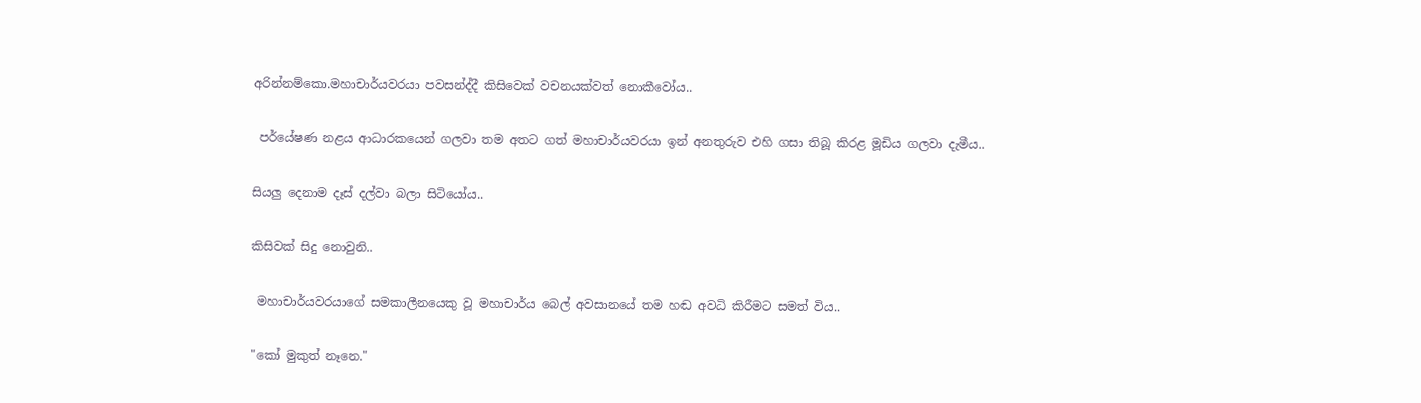අරින්නම්කො.මහාචාර්යවරයා පවසන්ද්දී කිසිවෙක් වචනයක්වත් නොකීවෝය..


 පර්යේෂණ නළය ආධාරකයෙන් ගලවා තම අතට ගත් මහාචාර්යවරයා ඉන් අනතුරුව එහි ගසා තිබූ කිරළ මූඩිය ගලවා දැමීය..


සියලු දෙනාම දෑස් දල්වා බලා සිටියෝය..


කිසිවක් සිදු නොවුනි..


 මහාචාර්යවරයාගේ සමකාලීනයෙකු වූ මහාචාර්ය බෙල් අවසානයේ තම හඬ අවධි කිරීමට සමත් විය..


"කෝ මුකුත් නෑනෙ."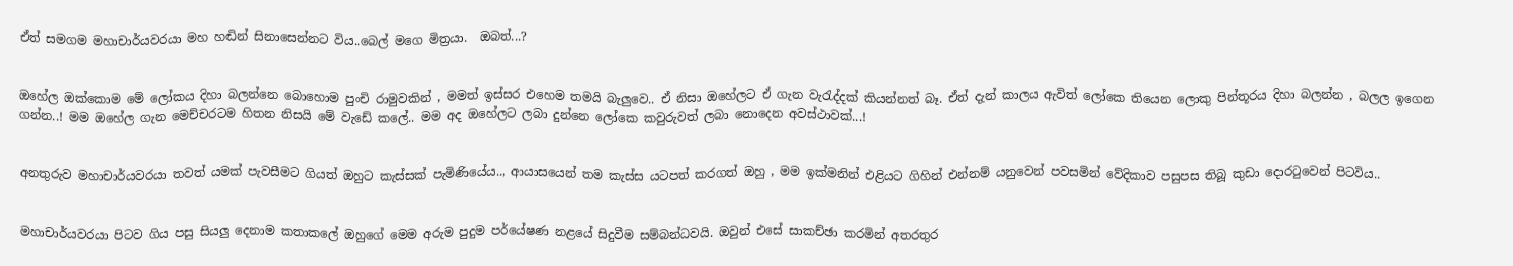ඒත් සමගම මහාචාර්යවරයා මහ හඬින් සිනාසෙන්නට විය..බෙල් මගෙ මිත්‍රයා.  ඔබත්...?


ඔහේල ඔක්කොම මේ ලෝකය දිහා බලන්නෙ බොහොම පුංචි රාමුවකින් , මමත් ඉස්සර එහෙම තමයි බැලුවෙ.. ඒ නිසා ඔහේලට ඒ ගැන වැරැද්දක් කියන්නත් බෑ. ඒත් දැන් කාලය ඇවිත් ලෝකෙ තියෙන ලොකු පින්තූරය දිහා බලන්න , බලල ඉගෙන ගන්න..! මම ඔහේල ගැන මෙච්චරටම හිතන නිසයි මේ වැඩේ කලේ.. මම අද ඔහේලට ලබා දුන්නෙ ලෝකෙ කවුරුවත් ලබා නොදෙන අවස්ථාවක්...!


අනතුරුව මහාචාර්යවරයා තවත් යමක් පැවසීමට ගියත් ඔහුට කැස්සක් පැමිණියේය.., ආයාසයෙන් තම කැස්ස යටපත් කරගත් ඔහු , මම ඉක්මනින් එළියට ගිහින් එන්නම් යනුවෙන් පවසමින් වේදිකාව පසුපස තිබූ කුඩා දොරටුවෙන් පිටවිය..


මහාචාර්යවරයා පිටව ගිය පසු සියලු දෙනාම කතාකලේ ඔහුගේ මෙම අරුම පුදුම පර්යේෂණ නළයේ සිදුවීම සම්බන්ධවයි. ඔවුන් එසේ සාකච්ඡා කරමින් අතරතුර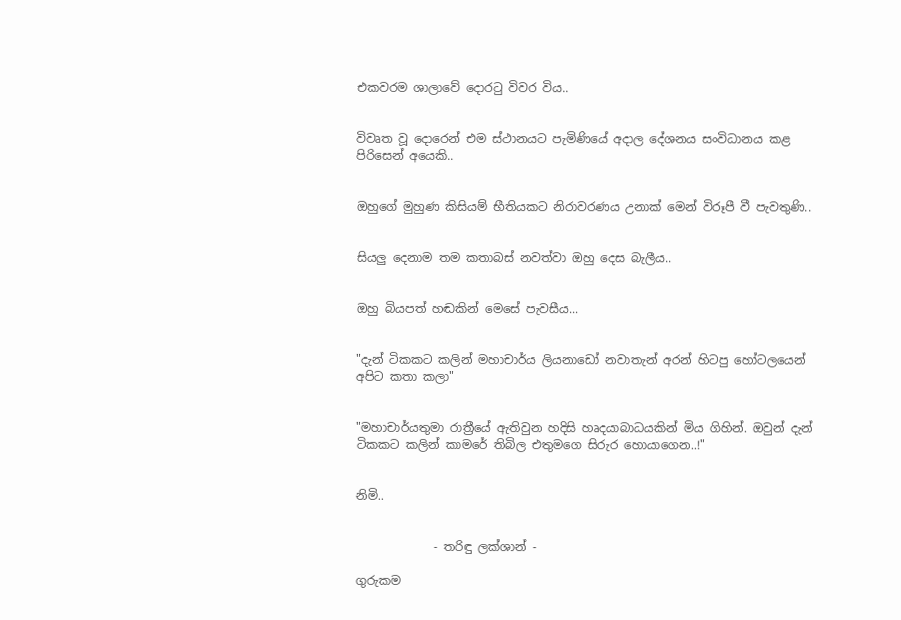එකවරම ශාලාවේ දොරටු විවර විය..


විවෘත වූ දොරෙන් එම ස්ථානයට පැමිණියේ අදාල දේශනය සංවිධානය කළ පිරිසෙන් අයෙකි..


ඔහුගේ මුහුණ කිසියම් භීතියකට නිරාවරණය උනාක් මෙන් විරූපී වී පැවතුණි..


සියලු දෙනාම තම කතාබස් නවත්වා ඔහු දෙස බැලීය..


ඔහු බියපත් හඬකින් මෙසේ පැවසීය...


"දැන් ටිකකට කලින් මහාචාර්ය ලියනාඩෝ නවාතැන් අරන් හිටපු හෝටලයෙන් අපිට කතා කලා"


"මහාචාර්යතුමා රාත්‍රීයේ ඇතිවුන හදිසි හෘදයාබාධයකින් මිය ගිහින්. ඔවුන් දැන් ටිකකට කලින් කාමරේ තිබිල එතුමගෙ සිරුර හොයාගෙන..!"


නිමි..


             - තරිඳු ලක්ශාන් -

ගුරුකම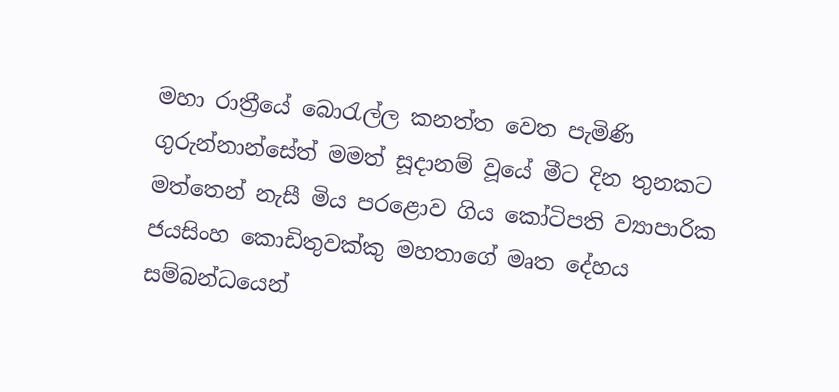මහා රාත්‍රීයේ බොරැල්ල කනත්ත වෙත පැමිණි ගුරුන්නාන්සේත් මමත් සූදානම් වූයේ මීට දින තුනකට මත්තෙන් නැසී මිය පරළොව ගිය කෝටිපති ව්‍යාපාරික ජයසිංහ කොඩිතුවක්කු මහතාගේ මෘත දේහය සම්බන්ධයෙන්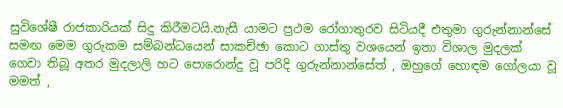සුවිශේෂී රාජකාරියක් සිදු කිරීමටයි.නැසී යාමට ප්‍රථම රෝගාතුරව සිටියදී එතුමා ගුරුන්නාන්සේ සමඟ මෙම ගුරුකම සම්බන්ධයෙන් සාකච්ඡා කොට ගාස්තු වශයෙන් ඉතා විශාල මුදලක් ගෙවා තිබූ අතර මුදලාලි හට පොරොන්දු වූ පරිදි ගුරුන්නාන්සේත් , ඔහුගේ හොඳම ගෝලයා වූ මමත් ,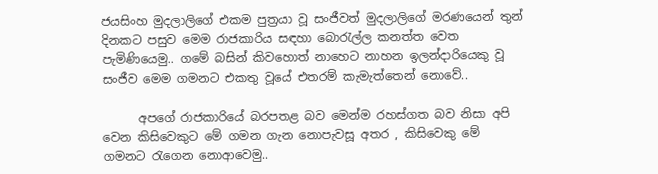ජයසිංහ මුදලාලිගේ එකම පුත්‍රයා වූ සංජීවත් මුදලාලිගේ මරණයෙන් තුන් දිනකට පසුව මෙම රාජකාරිය සඳහා බොරැල්ල කනත්ත වෙත පැමිණියෙමු.. ගමේ බසින් කිවහොත් නාහෙට නාහන ඉලන්දාරියෙකු වූ සංජීව මෙම ගමනට එකතු වූයේ එතරම් කැමැත්තෙන් නොවේ..

      අපගේ රාජකාරියේ බරපතළ බව මෙන්ම රහස්ගත බව නිසා අපි වෙන කිසිවෙකුට මේ ගමන ගැන නොපැවසූ අතර , කිසිවෙකු මේ ගමනට රැගෙන නොආවෙමු..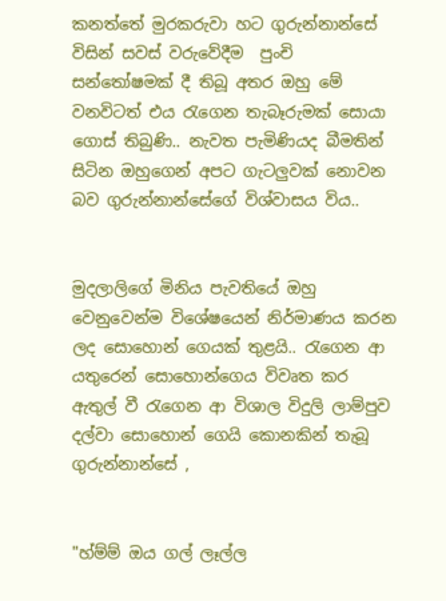කනත්තේ මුරකරුවා හට ගුරුන්නාන්සේ විසින් සවස් වරුවේදීම  පුංචි සන්තෝෂමක් දී තිබූ අතර ඔහු මේ වනවිටත් එය රැගෙන තැබෑරුමක් සොයා ගොස් තිබුණි.. නැවත පැමිණියද බීමතින් සිටින ඔහුගෙන් අපට ගැටලුවක් නොවන බව ගුරුන්නාන්සේගේ විශ්වාසය විය..


මුදලාලිගේ මිනිය පැවතියේ ඔහු වෙනුවෙන්ම විශේෂයෙන් නිර්මාණය කරන ලද සොහොන් ගෙයක් තුළයි.. රැගෙන ආ යතුරෙන් සොහොන්ගෙය විවෘත කර ඇතුල් වී රැගෙන ආ විශාල විදුලි ලාම්පුව දල්වා සොහොන් ගෙයි කොනකින් තැබූ ගුරුන්නාන්සේ ,


"හ්ම්ම් ඔය ගල් ලෑල්ල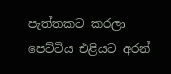පැත්තකට කරලා පෙට්ටිය එළියට අරන්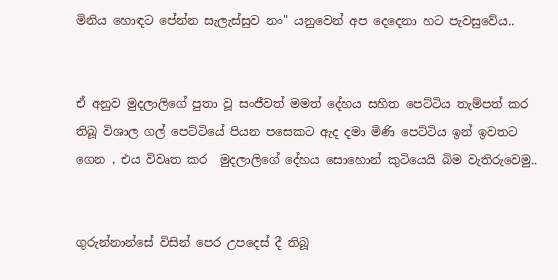මිනිය හොඳට පේන්න සැලැස්සුව නං" යනුවෙන් අප දෙදෙනා හට පැවසුවේය..


ඒ අනුව මුදලාලිගේ පුතා වූ සංජීවත් මමත් දේහය සහිත පෙට්ටිය තැම්පත් කර තිබූ විශාල ගල් පෙට්ටියේ පියන පසෙකට ඇද දමා මිණි පෙට්ටිය ඉන් ඉවතට ගෙන , එය විවෘත කර  මුදලාලිගේ දේහය සොහොන් කුටියෙයි බිම වැතිරුවෙමු..


ගුරුන්නාන්සේ විසින් පෙර උපදෙස් දී තිබූ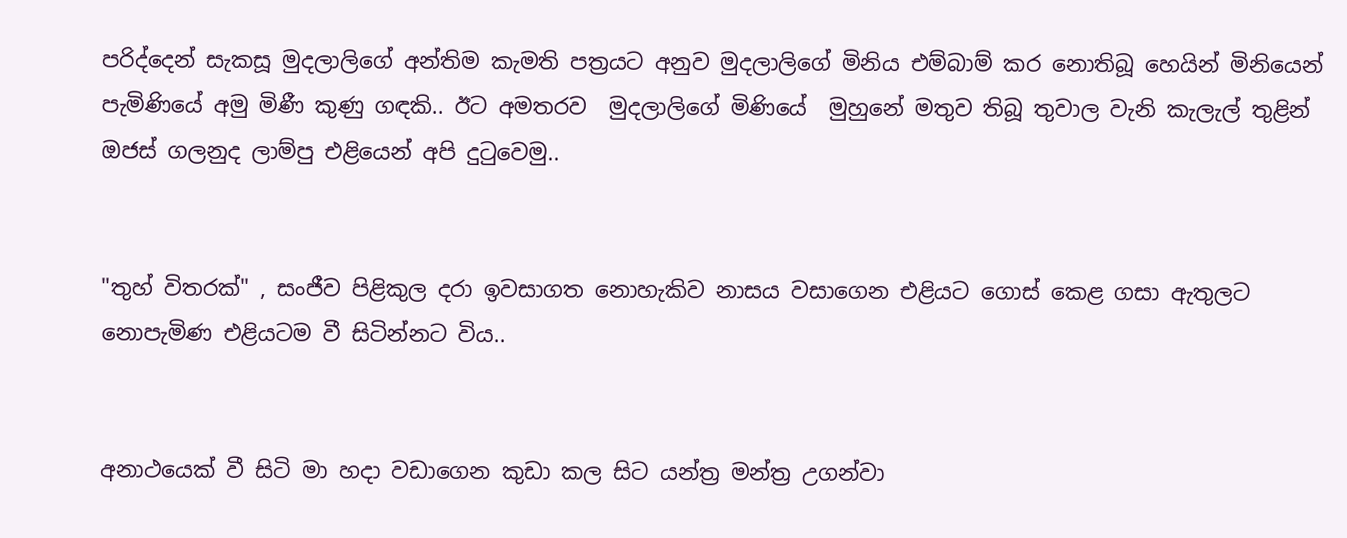පරිද්දෙන් සැකසූ මුදලාලිගේ අන්තිම කැමති පත්‍රයට අනුව මුදලාලිගේ මිනිය එම්බාම් කර නොතිබූ හෙයින් මිනියෙන් පැමිණියේ අමු මිණී කුණු ගඳකි.. ඊට අමතරව  මුදලාලිගේ මිණියේ  මුහුනේ මතුව තිබූ තුවාල වැනි කැලැල් තුළින් ඔජස් ගලනුද ලාම්පු එළියෙන් අපි දුටුවෙමු..


"තුහ් විතරක්" , සංජීව පිළිකුල දරා ඉවසාගත නොහැකිව නාසය වසාගෙන එළියට ගොස් කෙළ ගසා ඇතුලට නොපැමිණ එළියටම වී සිටින්නට විය..


අනාථයෙක් වී සිටි මා හදා වඩාගෙන කුඩා කල සිට යන්ත්‍ර මන්ත්‍ර උගන්වා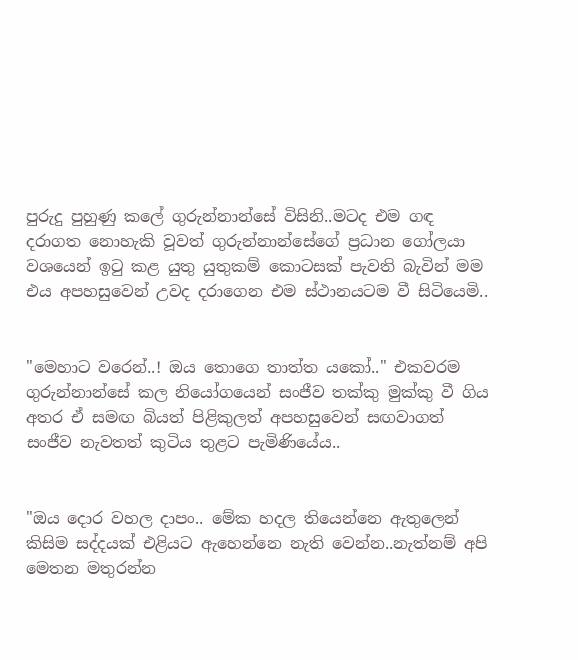පුරුදු පුහුණු කලේ ගුරුන්නාන්සේ විසිනි..මටද එම ගඳ දරාගත නොහැකි වූවත් ගුරුන්නාන්සේගේ ප්‍රධාන ගෝලයා වශයෙන් ඉටු කළ යුතු යුතුකම් කොටසක් පැවති බැවින් මම එය අපහසුවෙන් උවද දරාගෙන එම ස්ථානයටම වී සිටියෙමි..


"මෙහාට වරෙන්..! ඔය තොගෙ තාත්ත යකෝ.." එකවරම ගුරුන්නාන්සේ කල නියෝගයෙන් සංජීව තක්කු මුක්කු වී ගිය අතර ඒ සමඟ බියත් පිළිකුලත් අපහසුවෙන් සඟවාගත් සංජීව නැවතත් කුටිය තුළට පැමිණියේය..


"ඔය දොර වහල දාපං.. මේක හදල තියෙන්නෙ ඇතුලෙන් කිසිම සද්දයක් එළියට ඇහෙන්නෙ නැති වෙන්න..නැත්නම් අපි මෙතන මතුරන්න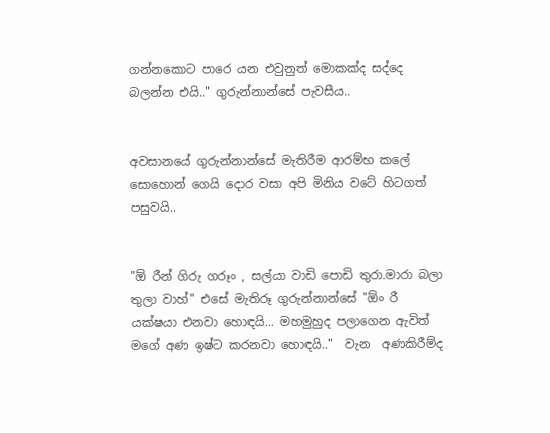ගන්නකොට පාරෙ යන එවුනුත් මොකක්ද සද්දෙ බලන්න එයි.." ගුරුන්නාන්සේ පැවසීය..


අවසානයේ ගුරුන්නාන්සේ මැතිරීම ආරම්භ කලේ සොහොන් ගෙයි දොර වසා අපි මිනිය වටේ හිටගත් පසුවයි..


"ඕ රීන් ගිරු ගරූං , සල්යා වාඩි පොඩි තුරා.මාරා බලා තුලා වාහ්" එසේ මැතිරූ ගුරුන්නාන්සේ "ඕං රී යක්ෂයා එනවා හොඳයි... මහමුහුද පලාගෙන ඇවිත් මගේ අණ ඉෂ්ට කරනවා හොඳයි.."  වැන  අණකිරීම්ද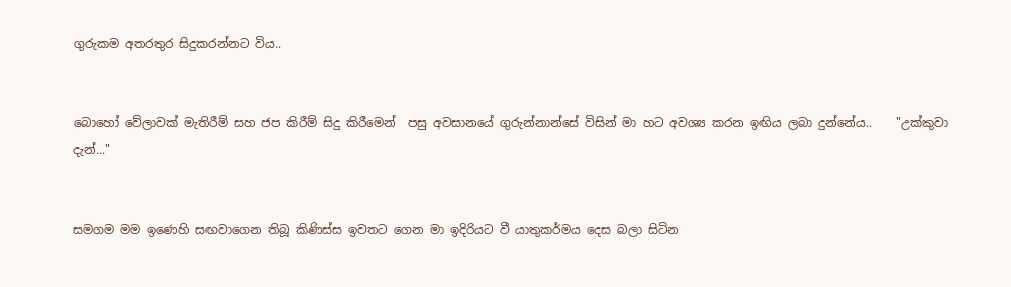ගුරුකම අතරතුර සිදුකරන්නට විය..


බොහෝ වේලාවක් මැතිරීම් සහ ජප කිරීම් සිදු කිරීමෙන්  පසු අවසානයේ ගුරුන්නාන්සේ විසින් මා හට අවශ්‍ය කරන ඉඟිය ලබා දුන්නේය..    "උක්කුවා දැන්..."


සමගම මම ඉණෙහි සඟවාගෙන තිබූ කිණිස්ස ඉවතට ගෙන මා ඉදිරියට වී යාතුකර්මය දෙස බලා සිටින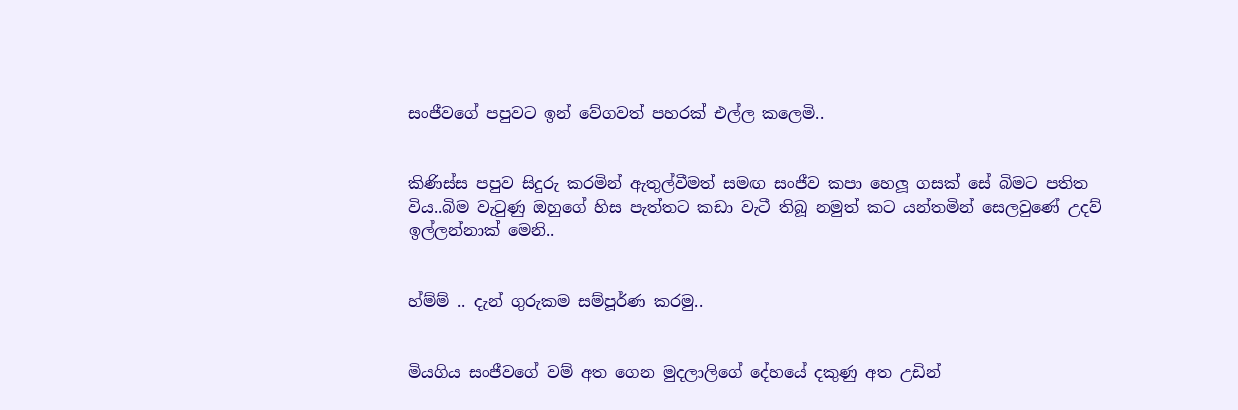සංජීවගේ පපුවට ඉන් වේගවත් පහරක් එල්ල කලෙමි..


කිණිස්ස පපුව සිදුරු කරමින් ඇතුල්වීමත් සමඟ සංජීව කපා හෙලූ ගසක් සේ බිමට පතිත විය..බිම වැටුණු ඔහුගේ හිස පැත්තට කඩා වැටී තිබූ නමුත් කට යන්තමින් සෙලවුණේ උදව් ඉල්ලන්නාක් මෙනි..


හ්ම්ම් .. දැන් ගුරුකම සම්පූර්ණ කරමු..


මියගිය සංජීවගේ වම් අත ගෙන මුදලාලිගේ දේහයේ දකුණු අත උඩින්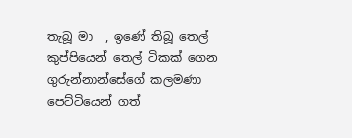තැබූ මා  , ඉණේ තිබූ තෙල් කුප්පියෙන් තෙල් ටිකක් ගෙන ගුරුන්නාන්සේගේ කලමණා පෙට්ටියෙන් ගත්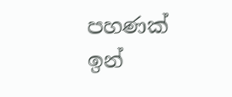පහණක් ඉන්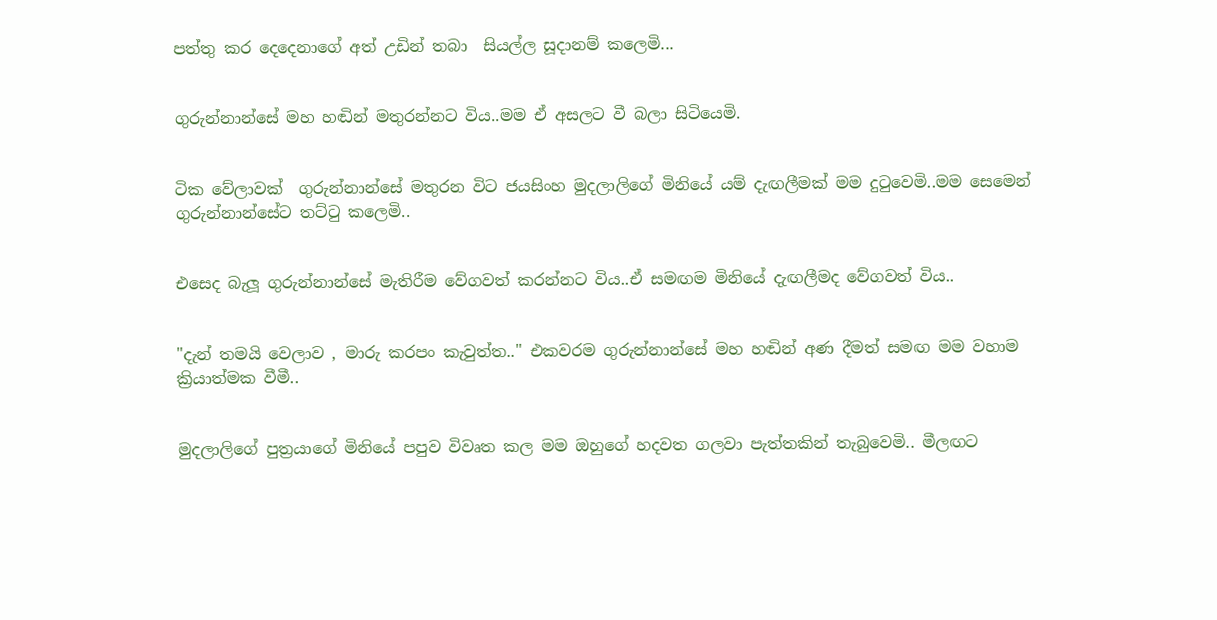පත්තු කර දෙදෙනාගේ අත් උඩින් තබා  සියල්ල සූදානම් කලෙමි...


ගුරුන්නාන්සේ මහ හඬින් මතුරන්නට විය..මම ඒ අසලට වී බලා සිටියෙමි.


ටික වේලාවක්  ගුරුන්නාන්සේ මතුරන විට ජයසිංහ මුදලාලිගේ මිනියේ යම් දැඟලීමක් මම දුටුවෙමි..මම සෙමෙන් ගුරුන්නාන්සේට තට්ටු කලෙමි..


එසෙද බැලූ ගුරුන්නාන්සේ මැතිරීම වේගවත් කරන්නට විය..ඒ සමඟම මිනියේ දැඟලීමද වේගවත් විය..


"දැන් තමයි වෙලාව , මාරු කරපං කැවුත්ත.." එකවරම ගුරුන්නාන්සේ මහ හඬින් අණ දීමත් සමඟ මම වහාම ක්‍රියාත්මක වීමී..


මුදලාලිගේ පුත්‍රයාගේ මිනියේ පපුව විවෘත කල මම ඔහුගේ හදවත ගලවා පැත්තකින් තැබුවෙමි.. මීලඟට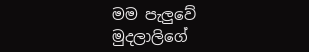මම පැලුවේ මුදලාලිගේ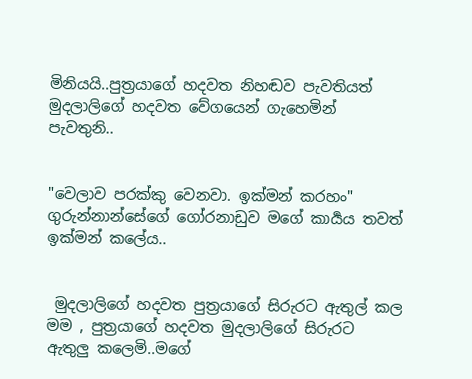මිනියයි..පුත්‍රයාගේ හදවත නිහඬව පැවතියත් මුදලාලිගේ හදවත වේගයෙන් ගැහෙමින් පැවතුනි..


"වෙලාව පරක්කු වෙනවා. ඉක්මන් කරහං" ගුරුන්නාන්සේගේ ගෝරනාඩුව මගේ කාර්‍යය තවත් ඉක්මන් කලේය..


 මුදලාලිගේ හදවත පුත්‍රයාගේ සිරුරට ඇතුල් කල මම , පුත්‍රයාගේ හදවත මුදලාලිගේ සිරුරට ඇතුලු කලෙමි..මගේ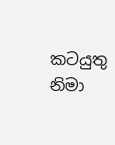කටයුතු නිමා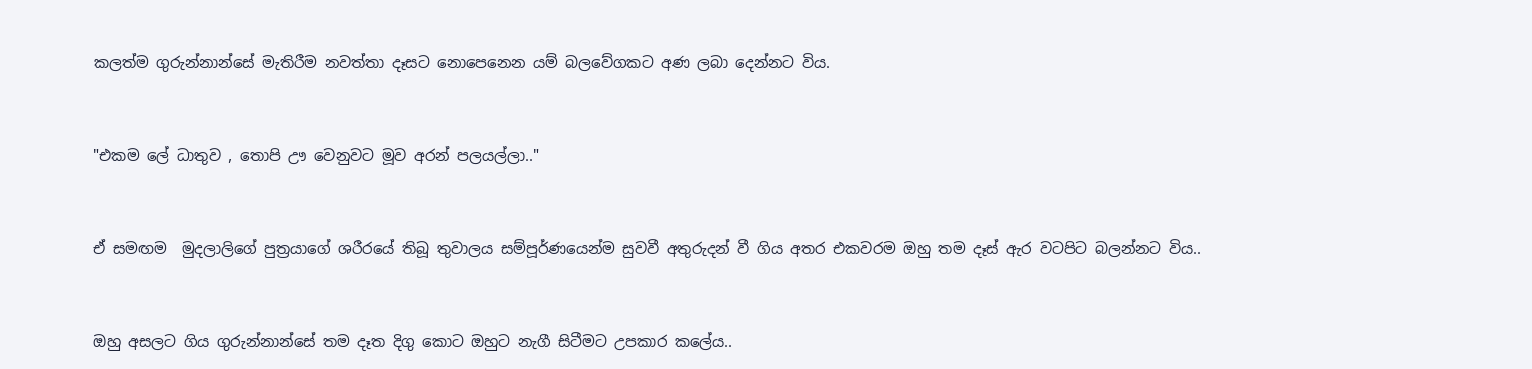කලත්ම ගුරුන්නාන්සේ මැතිරීම නවත්තා දෑසට නොපෙනෙන යම් බලවේගකට අණ ලබා දෙන්නට විය.


"එකම ලේ ධාතුව , තොපි ඌ වෙනුවට මූව අරන් පලයල්ලා.."


ඒ සමඟම  මුදලාලිගේ පුත්‍රයාගේ ශරීරයේ තිබූ තුවාලය සම්පූර්ණයෙන්ම සුවවී අතුරුදන් වී ගිය අතර එකවරම ඔහු තම දෑස් ඇර වටපිට බලන්නට විය..


ඔහු අසලට ගිය ගුරුන්නාන්සේ තම දෑත දිගු කොට ඔහුට නැගී සිටීමට උපකාර කලේය..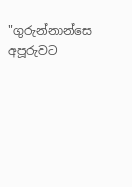"ගුරුන්නාන්සෙ අපූරුවට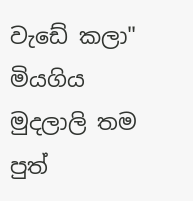වැඩේ කලා" මියගිය මුදලාලි තම පුත්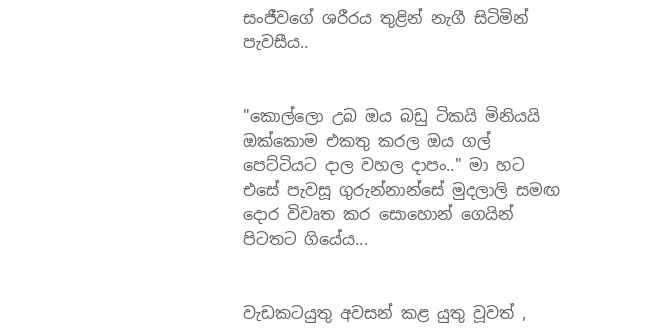සංජීවගේ ශරීරය තුළින් නැගී සිටිමින් පැවසීය..


"කොල්ලො උබ ඔය බඩු ටිකයි මිනියයි ඔක්කොම එකතු කරල ඔය ගල් පෙට්ටියට දාල වහල දාපං.." මා හට එසේ පැවසූ ගුරුන්නාන්සේ මුදලාලි සමඟ දොර විවෘත කර සොහොන් ගෙයින් පිටතට ගියේය...


වැඩකටයුතු අවසන් කළ යුතු වූවත් ,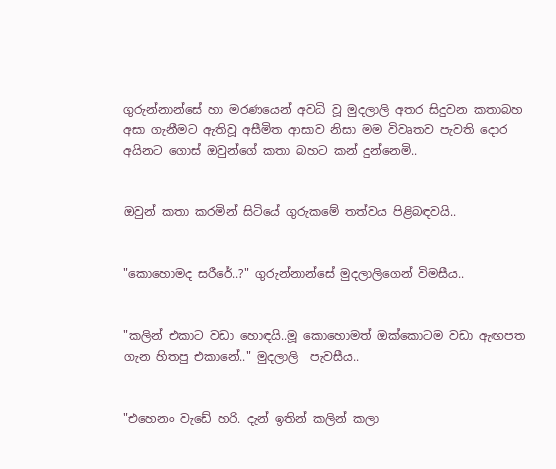ගුරුන්නාන්සේ හා මරණයෙන් අවධි වූ මුදලාලි අතර සිදුවන කතාබහ අසා ගැනීමට ඇතිවූ අසීමිත ආසාව නිසා මම විවෘතව පැවති දොර අයිනට ගොස් ඔවුන්ගේ කතා බහට කන් දුන්නෙමි..


ඔවුන් කතා කරමින් සිටියේ ගුරුකමේ තත්වය පිළිබඳවයි..


"කොහොමද සරීරේ..?" ගුරුන්නාන්සේ මුදලාලිගෙන් විමසීය..


"කලින් එකාට වඩා හොඳයි..මූ කොහොමත් ඔක්කොටම වඩා ඇඟපත ගැන හිතපු එකානේ.." මුදලාලි  පැවසීය..


"එහෙනං වැඩේ හරි. දැන් ඉතින් කලින් කලා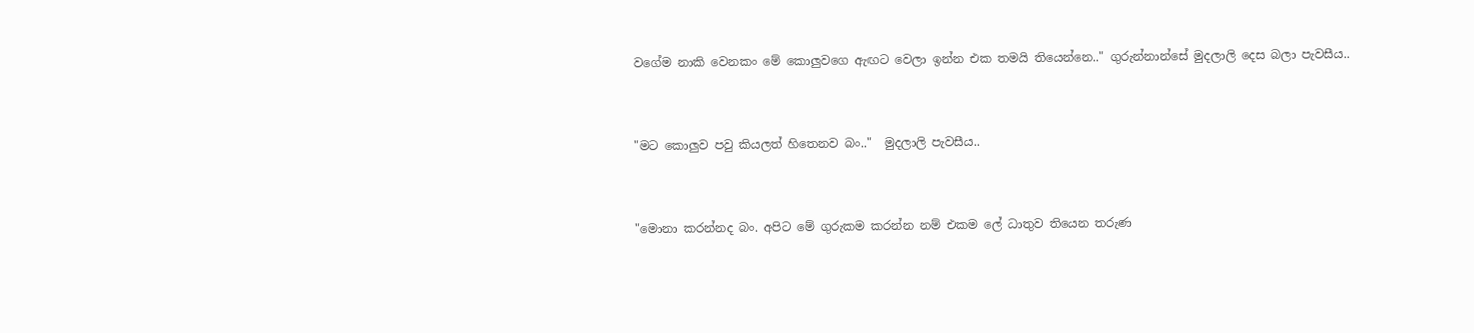වගේම නාකි වෙනකං මේ කොලුවගෙ ඇඟට වෙලා ඉන්න එක තමයි තියෙන්නෙ.." ගුරුන්නාන්සේ මුදලාලි දෙස බලා පැවසීය..


"මට කොලුව පවු කියලත් හිතෙනව බං.."  මුදලාලි පැවසීය..


"මොනා කරන්නද බං. අපිට මේ ගුරුකම කරන්න නම් එකම ලේ ධාතුව තියෙන තරුණ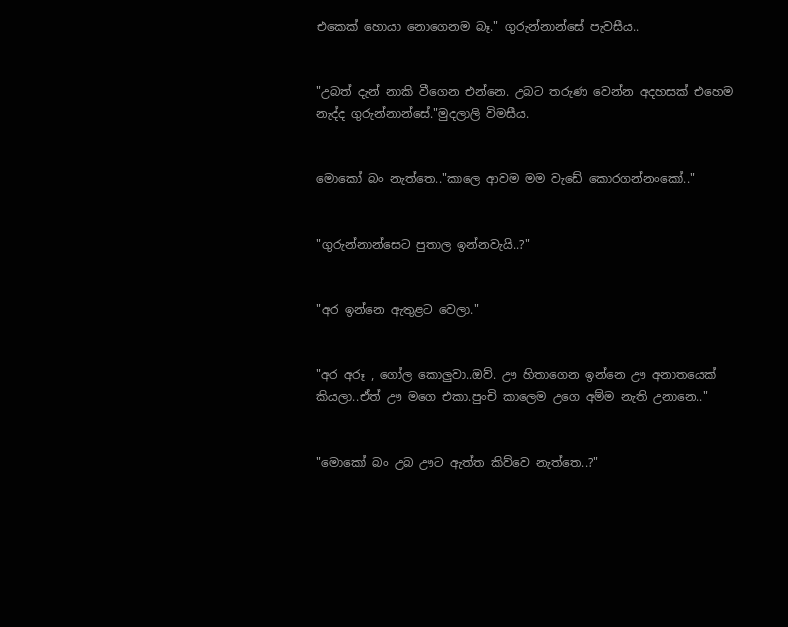එකෙක් හොයා නොගෙනම බෑ." ගුරුන්නාන්සේ පැවසීය..


"උබත් දැන් නාකි වීගෙන එන්නෙ. උබට තරුණ වෙන්න අදහසක් එහෙම නැද්ද ගුරුන්නාන්සේ."මුදලාලි විමසීය.


මොකෝ බං නැත්තෙ.."කාලෙ ආවම මම වැඩේ කොරගන්නංකෝ.."


"ගුරුන්නාන්සෙට පුතාල ඉන්නවැයි..?"


"අර ඉන්නෙ ඇතුළට වෙලා."


"අර අරූ , ගෝල කොලුවා..ඔව්. ඌ හිතාගෙන ඉන්නෙ ඌ අනාතයෙක් කියලා..ඒත් ඌ මගෙ එකා.පුංචි කාලෙම උගෙ අම්ම නැති උනානෙ.."


"මොකෝ බං උබ ඌට ඇත්ත කිව්වෙ නැත්තෙ..?"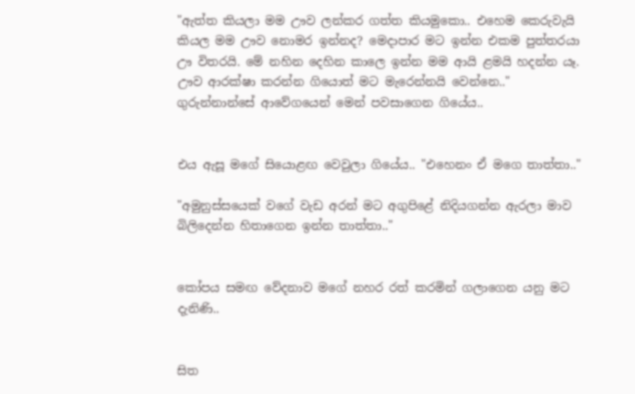"ඇත්ත කියලා මම ඌව ලන්කර ගත්ත කියමුකො.. එහෙම කෙරුවැයි කියල මම ඌව නොමර ඉන්නද? මෙදාපාර මට ඉන්න එකම පුත්තරයා ඌ විතරයි. මේ නහින දෙහින කාලෙ ඉන්න මම ආයි ළමයි හදන්න යෑ. ඌව ආරක්ෂා කරන්න ගියොත් මට මැරෙන්නයි වෙන්නෙ.." ගුරුන්නාන්සේ ආවේගයෙන් මෙන් පවසාගෙන ගියේය..


එය ඇසූ මගේ සියොළඟ වෙවුලා ගියේය.. "එහෙනං ඒ මගෙ තාත්තා.."

"අමුනුස්සයෙක් වගේ වැඩ අරන් මට අගුපිළේ නිදියගන්න ඇරලා මාව බිලිදෙන්න හිතාගෙන ඉන්න තාත්තා.."


කෝපය සමඟ වේදනාව මගේ නහර රත් කරමින් ගලාගෙන යනු මට දැනිණි..


සිත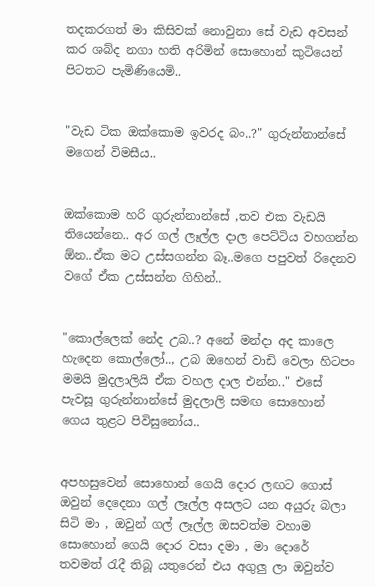තදකරගත් මා කිසිවක් නොවුනා සේ වැඩ අවසන් කර ශබ්ද නගා හති අරිමින් සොහොන් කුටියෙන් පිටතට පැමිණියෙමි..


"වැඩ ටික ඔක්කොම ඉවරද බං..?" ගුරුන්නාන්සේ මගෙන් විමසීය..


ඔක්කොම හරි ගුරුන්නාන්සේ ,තව එක වැඩයි තියෙන්නෙ.. අර ගල් ලෑල්ල දාල පෙට්ටිය වහගන්න ඕන..ඒක මට උස්සගන්න බෑ..මගෙ පපුවත් රිදෙනව වගේ ඒක උස්සන්න ගිහින්..


"කොල්ලෙක් නේද උබ..? අනේ මන්දා අද කාලෙ හැදෙන කොල්ලෝ.., උබ ඔහෙන් වාඩි වෙලා හිටපං මමයි මුදලාලියි ඒක වහල දාල එන්න.." එසේ පැවසූ ගුරුන්නාන්සේ මුදලාලි සමඟ සොහොන් ගෙය තුළට පිවිසුනෝය..


අපහසුවෙන් සොහොන් ගෙයි දොර ලඟට ගොස් ඔවුන් දෙදෙනා ගල් ලෑල්ල අසලට යන අයුරු බලා සිටි මා , ඔවුන් ගල් ලෑල්ල ඔසවත්ම වහාම සොහොන් ගෙයි දොර වසා දමා , මා දොරේ තවමත් රැදී තිබූ යතුරෙන් එය අගුලු ලා ඔවුන්ව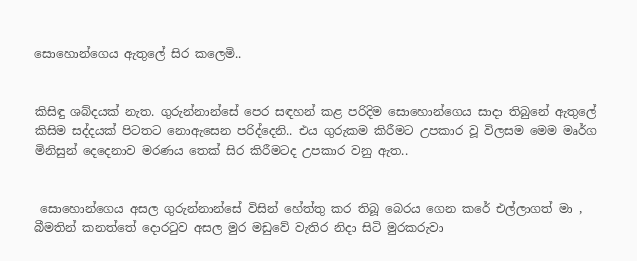සොහොන්ගෙය ඇතුලේ සිර කලෙමි..


කිසිඳු ශබ්දයක් නැත. ගුරුන්නාන්සේ පෙර සඳහන් කළ පරිදිම සොහොන්ගෙය සාදා තිබුනේ ඇතුලේ කිසිම සද්දයක් පිටතට නොඇසෙන පරිද්දෙනි.. එය ගුරුකම කිරීමට උපකාර වූ විලසම මෙම මෘර්ග මිනිසුන් දෙදෙනාව මරණය තෙක් සිර කිරීමටද උපකාර වනු ඇත..


 සොහොන්ගෙය අසල ගුරුන්නාන්සේ විසින් හේත්තු කර තිබූ බෙරය ගෙන කරේ එල්ලාගත් මා ,  බීමතින් කනත්තේ දොරටුව අසල මුර මඩුවේ වැතිර නිදා සිටි මුරකරුවා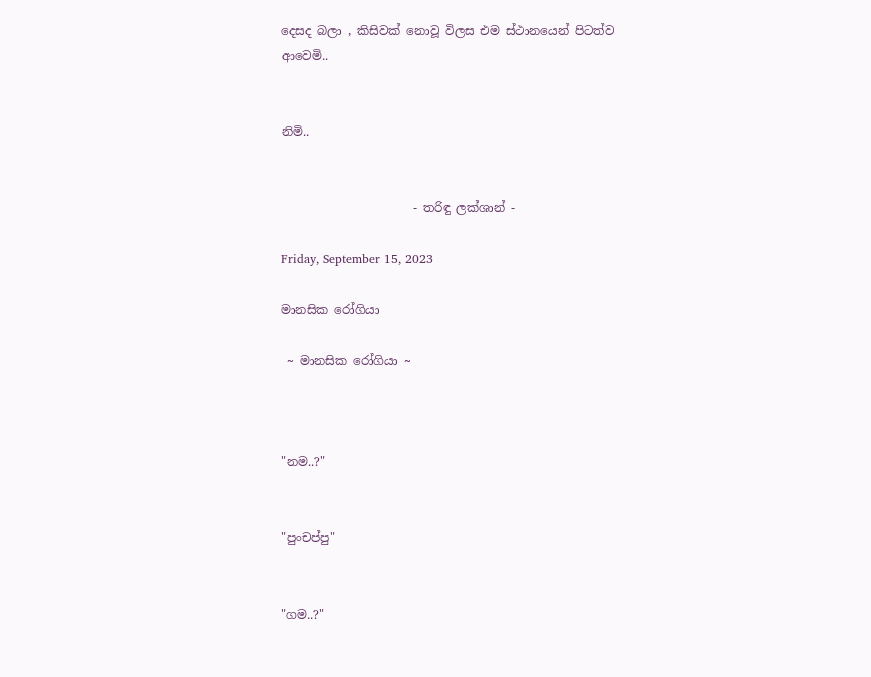දෙසද බලා , කිසිවක් නොවූ විලස එම ස්ථානයෙන් පිටත්ව ආවෙමි..


නිමි..


                      - තරිඳු ලක්ශාන් -

Friday, September 15, 2023

මානසික රෝගියා

 ~ මානසික රෝගියා ~



"නම..?"


"පුංචප්පු"


"ගම..?"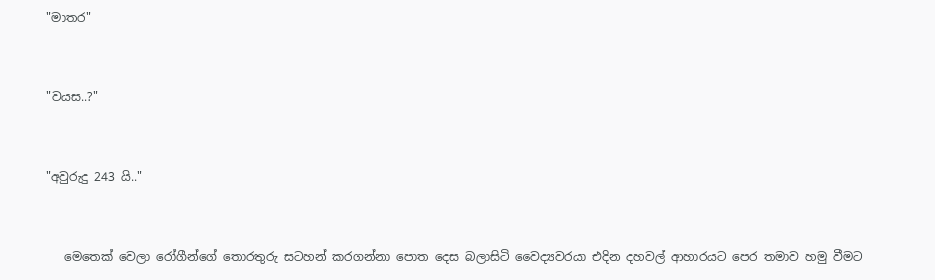"මාතර"


"වයස..?"


"අවුරුදු 243 යි.."


   මෙතෙක් වෙලා රෝගීන්ගේ තොරතුරු සටහන් කරගන්නා පොත දෙස බලාසිටි වෛද්‍යවරයා එදින දහවල් ආහාරයට පෙර තමාව හමු වීමට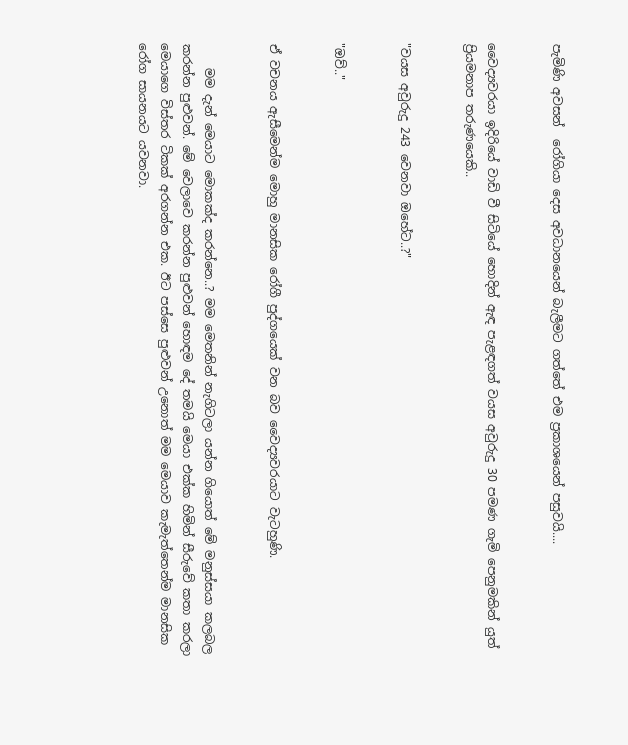පැමිණි අවසන්  රෝගියා දෙස අවධානයෙන් බැලීමට ගත්තේ එම ප්‍රකාශයෙන් පසුවයි....


වෛද්‍යවරයා ඉදිරියේ වාඩි වී සිටියේ හොදින් ඇඳ පැළඳගත් වයස අවුරුදු 30 පමණ ගැමි පෙනුමකින් යුත් ප්‍රියමනාප තරුණයෙකි..


"වයස අවුරුදු 243 වෙනවා ඔහේට..?"


"ඔව්.."


ඒ වචනය ඇසීමෙන්ම මොහු මානසික රෝගී පුද්ගයෙක් වන බව වෛද්‍යවරයාට වැටහුණි.


    මම දැන් මෙයාට මොකක්ද කරන්නෙ..? මම මෙතනින් නැගිටලා යන්න ගියොත් මේ මනුස්සයා කලබල කරන්න පුළුවන්. මේ වෙලාවෙ කරන්න පුළුවන් හොඳම දේ තමයි මෙයා එක්ක හිමින් සීරුවේ කතා කරලා මෙයාගෙ විස්තර ටිකක් අරගන්න එක. ඊට පස්සෙ පුළුවන් උනොත් මම මෙයාව කැමැත්තෙන්ම මානසික රෝග සායනයට යවනවා.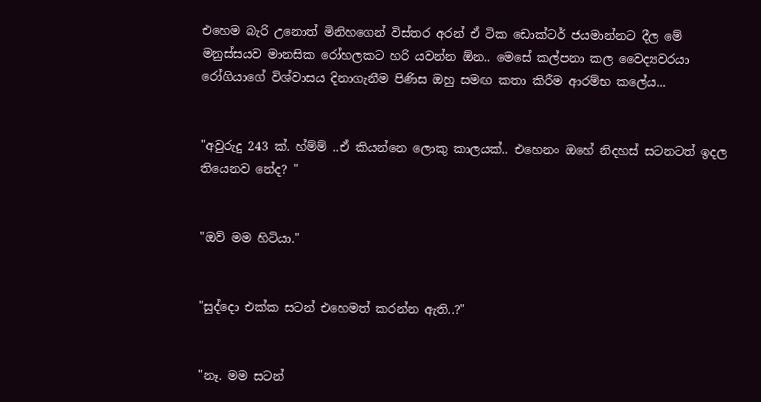එහෙම බැරි උනොත් මිනිහගෙන් විස්තර අරන් ඒ ටික ඩොක්ටර් ජයමාන්නට දීල මේ මනුස්සයව මානසික රෝහලකට හරි යවන්න ඕන.. මෙසේ කල්පනා කල වෛද්‍යවරයා රෝගියාගේ විශ්වාසය දිනාගැනීම පිණිස ඔහු සමඟ කතා කිරීම ආරම්භ කලේය...


"අවුරුදු 243 ක්. හ්ම්ම් ..ඒ කියන්නෙ ලොකු කාලයක්.. එහෙනං ඔහේ නිදහස් සටනටත් ඉදල තියෙනව නේද? "


"ඔව් මම හිටියා."


"සුද්දො එක්ක සටන් එහෙමත් කරන්න ඇති..?"


"නෑ. මම සටන්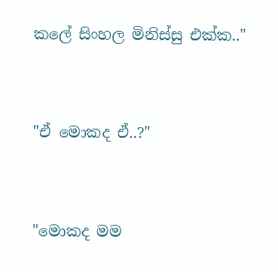කලේ සිංහල මිනිස්සු එක්ක.."


"ඒ මොකද ඒ..?"


"මොකද මම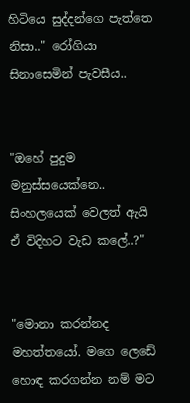හිටියෙ සුද්දන්ගෙ පැත්තෙ නිසා.." රෝගියා සිනාසෙමින් පැවසීය..


"ඔහේ පුදුම මනුස්සයෙක්නෙ.. සිංහලයෙක් වෙලත් ඇයි ඒ විදිහට වැඩ කලේ..?"


"මොනා කරන්නද මහත්තයෝ. මගෙ ලෙඩේ හොඳ කරගන්න නම් මට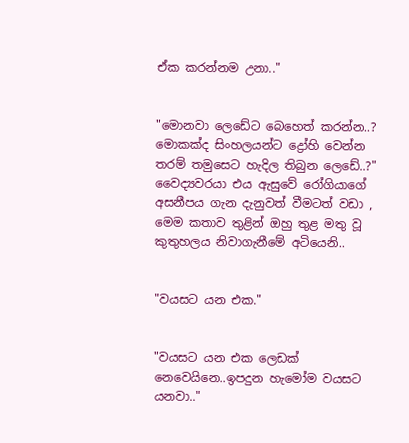ඒක කරන්නම උනා.."


"මොනවා ලෙඩේට බෙහෙත් කරන්න..? මොකක්ද සිංහලයන්ට ද්‍රෝහි වෙන්න තරම් තමුසෙට හැදිල තිබුන ලෙඩේ..?" වෛද්‍යවරයා එය ඇසුවේ රෝගියාගේ අසනීපය ගැන දැනුවත් වීමටත් වඩා , මෙම කතාව තුළින් ඔහු තුළ මතු වූ කුතුහලය නිවාගැනීමේ අටියෙනි..


"වයසට යන එක."


"වයසට යන එක ලෙඩක් නෙවෙයිනෙ..ඉපදුන හැමෝම වයසට යනවා.."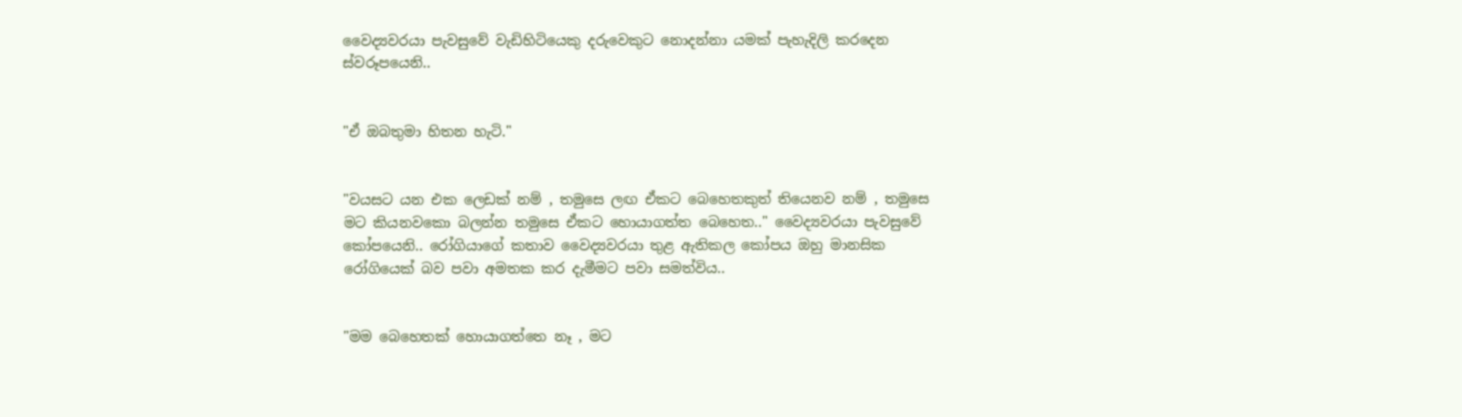වෛද්‍යවරයා පැවසුවේ වැඩිහිටියෙකු දරුවෙකුට නොදන්නා යමක් පැහැදිලි කරදෙන ස්වරූපයෙනි..


"ඒ ඔබතුමා හිතන හැටි."


"වයසට යන එක ලෙඩක් නම් , තමුසෙ ලඟ ඒකට බෙහෙතකුත් තියෙනව නම් , තමුසෙ මට කියනවකො බලන්න තමුසෙ ඒකට හොයාගත්ත බෙහෙත.." වෛද්‍යවරයා පැවසුවේ කෝපයෙනි.. රෝගියාගේ කතාව වෛද්‍යවරයා තුළ ඇතිකල කෝපය ඔහු මානසික රෝගියෙක් බව පවා අමතක කර දැමීමට පවා සමත්විය..


"මම බෙහෙතක් හොයාගත්තෙ නෑ , මට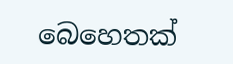බෙහෙතක්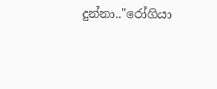දුන්නා.."රෝගියා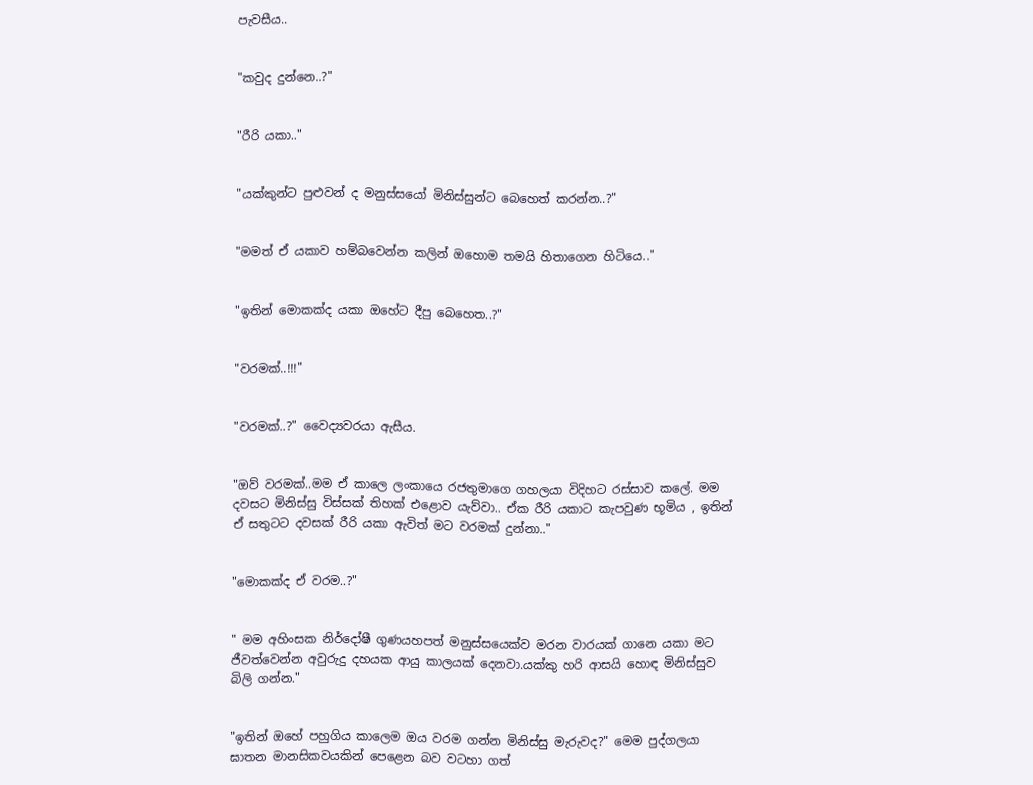පැවසීය..


"කවුද දුන්නෙ..?"


"රීරි යකා.."


"යක්කුන්ට පුළුවන් ද මනුස්සයෝ මිනිස්සුන්ට බෙහෙත් කරන්න..?"


"මමත් ඒ යකාව හම්බවෙන්න කලින් ඔහොම තමයි හිතාගෙන හිටියෙ.."


"ඉතින් මොකක්ද යකා ඔහේට දීපු බෙහෙත..?"


"වරමක්..!!!"


"වරමක්..?" වෛද්‍යවරයා ඇසීය.


"ඔව් වරමක්..මම ඒ කාලෙ ලංකායෙ රජතුමාගෙ ගහලයා විදිහට රස්සාව කලේ. මම දවසට මිනිස්සු විස්සක් තිහක් එළොව යැව්වා.. ඒක රීරි යකාට කැපවුණ භූමිය , ඉතින් ඒ සතුටට දවසක් රීරි යකා ඇවිත් මට වරමක් දුන්නා.."


"මොකක්ද ඒ වරම..?"


" මම අහිංසක නිර්දෝෂී ගුණයහපත් මනුස්සයෙක්ව මරන වාරයක් ගානෙ යකා මට ජීවත්වෙන්න අවුරුදු දහයක ආයු කාලයක් දෙනවා.යක්කු හරි ආසයි හොඳ මිනිස්සුව බිලි ගන්න."


"ඉතින් ඔහේ පහුගිය කාලෙම ඔය වරම ගන්න මිනිස්සු මැරුවද?" මෙම පුද්ගලයා ඝාතන මානසිකවයකින් පෙළෙන බව වටහා ගත්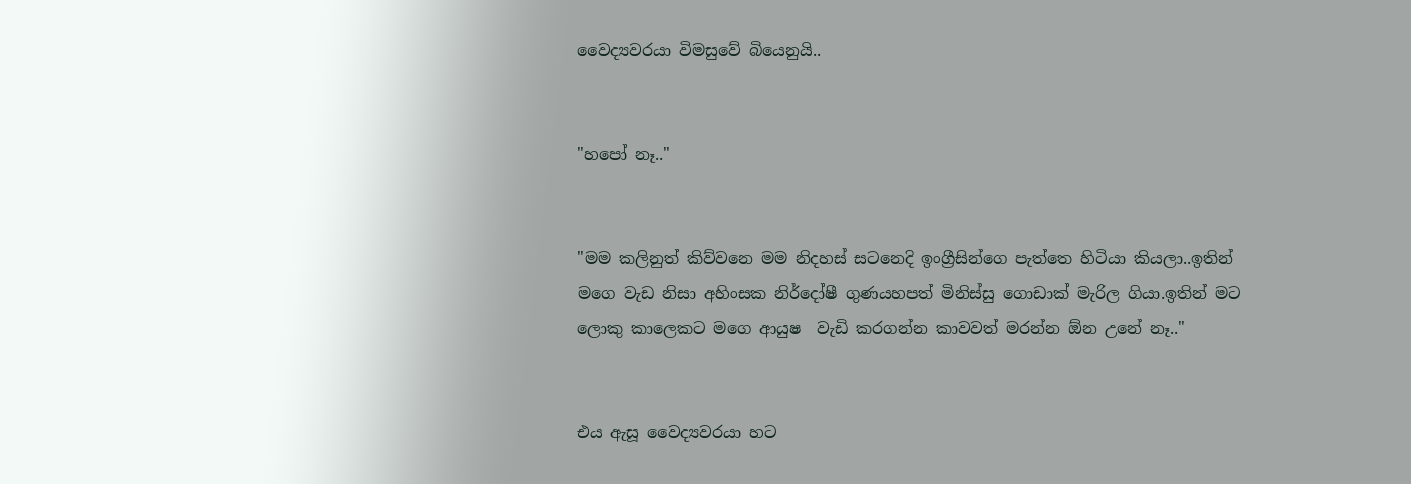වෛද්‍යවරයා විමසුවේ බියෙනුයි..


"හපෝ නෑ.."


"මම කලිනුත් කිව්වනෙ මම නිදහස් සටනෙදි ඉංග්‍රීසින්ගෙ පැත්තෙ හිටියා කියලා..ඉතින් මගෙ වැඩ නිසා අහිංසක නිර්දෝෂී ගුණයහපත් මිනිස්සු ගොඩාක් මැරිල ගියා.ඉතින් මට ලොකු කාලෙකට මගෙ ආයුෂ  වැඩි කරගන්න කාවවත් මරන්න ඕන උනේ නෑ.."


එය ඇසූ වෛද්‍යවරයා හට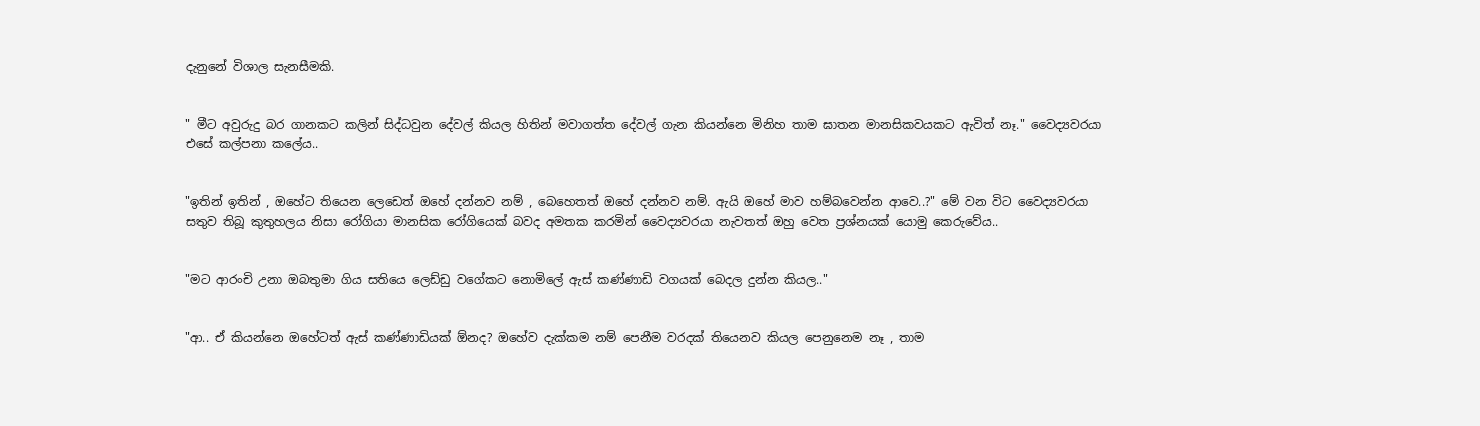දැනුනේ විශාල සැනසීමකි.


" මීට අවුරුදු බර ගානකට කලින් සිද්ධවුන දේවල් කියල හිතින් මවාගත්ත දේවල් ගැන කියන්නෙ මිනිහ තාම ඝාතන මානසිකවයකට ඇවිත් නෑ." වෛද්‍යවරයා එසේ කල්පනා කලේය..


"ඉතින් ඉතින් , ඔහේට තියෙන ලෙඩෙත් ඔහේ දන්නව නම් , බෙහෙතත් ඔහේ දන්නව නම්. ඇයි ඔහේ මාව හම්බවෙන්න ආවෙ..?" මේ වන විට වෛද්‍යවරයා සතුව තිබූ කුතුහලය නිසා රෝගියා මානසික රෝගියෙක් බවද අමතක කරමින් වෛද්‍යවරයා නැවතත් ඔහු වෙත ප්‍රශ්නයක් යොමු කෙරුවේය..


"මට ආරංචි උනා ඔබතුමා ගිය සතියෙ ලෙඩ්ඩු වගේකට නොමිලේ ඇස් කණ්ණාඩි වගයක් බෙදල දුන්න කියල.."


"ආ.. ඒ කියන්නෙ ඔහේටත් ඇස් කණ්ණාඩියක් ඕනද? ඔහේව දැක්කම නම් පෙනීම වරදක් තියෙනව කියල පෙනුනෙම නෑ , තාම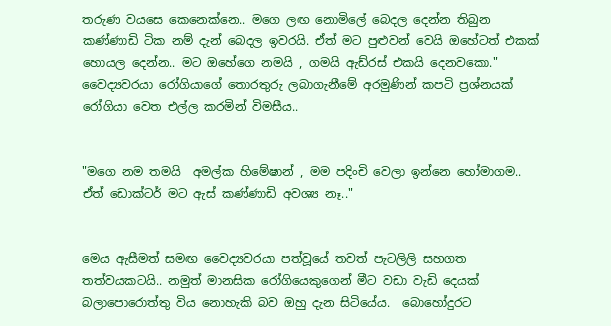තරුණ වයසෙ කෙනෙක්නෙ.. මගෙ ලඟ නොමිලේ බෙදල දෙන්න තිබුන කණ්ණාඩි ටික නම් දැන් බෙදල ඉවරයි. ඒත් මට පුළුවන් වෙයි ඔහේටත් එකක් හොයල දෙන්න.. මට ඔහේගෙ නමයි , ගමයි ඇඩ්රස් එකයි දෙනවකො." වෛද්‍යවරයා රෝගියාගේ තොරතුරු ලබාගැනීමේ අරමුණින් කපටි ප්‍රශ්නයක් රෝගියා වෙත එල්ල කරමින් විමසීය..


"මගෙ නම තමයි  අමල්ක හිමේෂාන් , මම පදිංචි වෙලා ඉන්නෙ හෝමාගම.. ඒත් ඩොක්ටර් මට ඇස් කණ්ණාඩි අවශ්‍ය නෑ.."


මෙය ඇසීමත් සමඟ වෛද්‍යවරයා පත්වූයේ තවත් පැටලිලි සහගත තත්වයකටයි.. නමුත් මානසික රෝගියෙකුගෙන් මීට වඩා වැඩි දෙයක් බලාපොරොත්තු විය නොහැකි බව ඔහු දැන සිටියේය.  බොහෝදුරට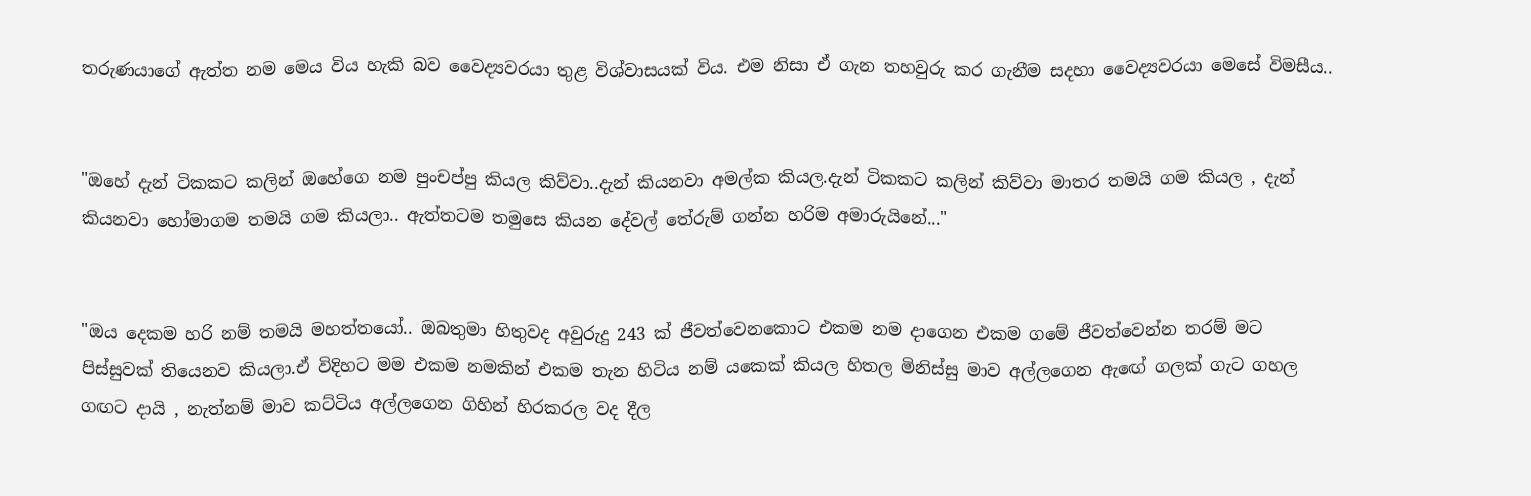තරුණයාගේ ඇත්ත නම මෙය විය හැකි බව වෛද්‍යවරයා තුළ විශ්වාසයක් විය. එම නිසා ඒ ගැන තහවුරු කර ගැනීම සදහා වෛද්‍යවරයා මෙසේ විමසීය..


"ඔහේ දැන් ටිකකට කලින් ඔහේගෙ නම පුංචප්පු කියල කිව්වා..දැන් කියනවා අමල්ක කියල.දැන් ටිකකට කලින් කිව්වා මාතර තමයි ගම කියල , දැන් කියනවා හෝමාගම තමයි ගම කියලා.. ඇත්තටම තමුසෙ කියන දේවල් තේරුම් ගන්න හරිම අමාරුයිනේ..."


"ඔය දෙකම හරි නම් තමයි මහත්තයෝ.. ඔබතුමා හිතුවද අවුරුදු 243 ක් ජීවත්වෙනකොට එකම නම දාගෙන එකම ගමේ ජීවත්වෙන්න තරම් මට පිස්සුවක් තියෙනව කියලා.ඒ විදිහට මම එකම නමකින් එකම තැන හිටිය නම් යකෙක් කියල හිතල මිනිස්සු මාව අල්ලගෙන ඇඟේ ගලක් ගැට ගහල ගඟට දායි , නැත්නම් මාව කට්ටිය අල්ලගෙන ගිහින් හිරකරල වද දීල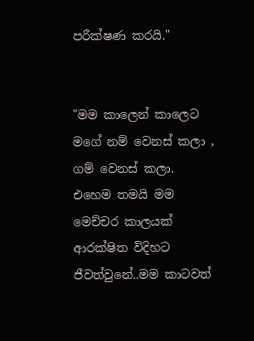පරීක්ෂණ කරයි."


"මම කාලෙන් කාලෙට මගේ නම් වෙනස් කලා , ගම් වෙනස් කලා.  එහෙම තමයි මම මෙච්චර කාලයක් ආරක්ෂිත විදිහට  ජීවත්වුනේ..මම කාටවත්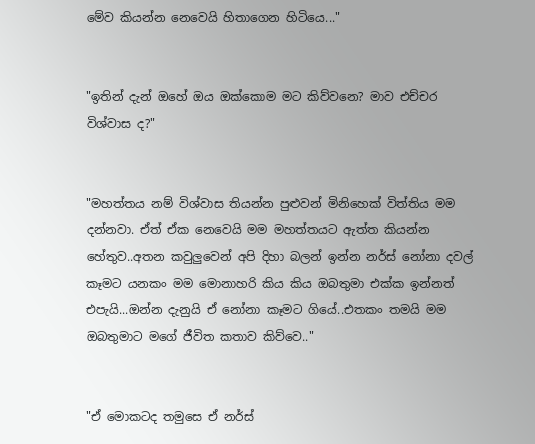මේව කියන්න නෙවෙයි හිතාගෙන හිටියෙ..."


"ඉතින් දැන් ඔහේ ඔය ඔක්කොම මට කිව්වනෙ? මාව එච්චර විශ්වාස ද?"


"මහත්තය නම් විශ්වාස තියන්න පුළුවන් මිනිහෙක් විත්තිය මම දන්නවා. ඒත් ඒක නෙවෙයි මම මහත්තයට ඇත්ත කියන්න හේතුව..අතන කවුලුවෙන් අපි දිහා බලන් ඉන්න නර්ස් නෝනා දවල් කෑමට යනකං මම මොනාහරි කිය කිය ඔබතුමා එක්ක ඉන්නත් එපැයි...ඔන්න දැනුයි ඒ නෝනා කෑමට ගියේ..එතකං තමයි මම ඔබතුමාට මගේ ජීවිත කතාව කිව්වෙ.."


"ඒ මොකටද තමුසෙ ඒ නර්ස්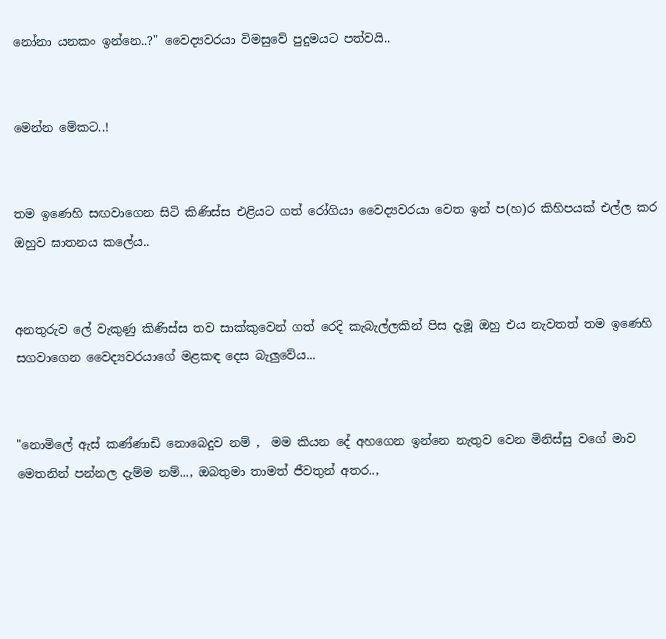නෝනා යනකං ඉන්නෙ..?" වෛද්‍යවරයා විමසුවේ පුදුමයට පත්වයි..


මෙන්න මේකට..!


තම ඉණෙහි සඟවාගෙන සිටි කිණිස්ස එළියට ගත් රෝගියා වෛද්‍යවරයා වෙත ඉන් ප(හ)ර කිහිපයක් එල්ල කර ඔහුව ඝාතනය කලේය..


අනතුරුව ලේ වැකුණු කිණිස්ස තව සාක්කුවෙන් ගත් රෙදි කැබැල්ලකින් පිස දැමූ ඔහු එය නැවතත් තම ඉණෙහි සගවාගෙන වෛද්‍යවරයාගේ මළකඳ දෙස බැලුවේය...


"නොමිලේ ඇස් කණ්ණාඩි නොබෙදුව නම් ,  මම කියන දේ අහගෙන ඉන්නෙ නැතුව වෙන මිනිස්සු වගේ මාව මෙතනින් පන්නල දැම්ම නම්..., ඔබතුමා තාමත් ජීවතුන් අතර..,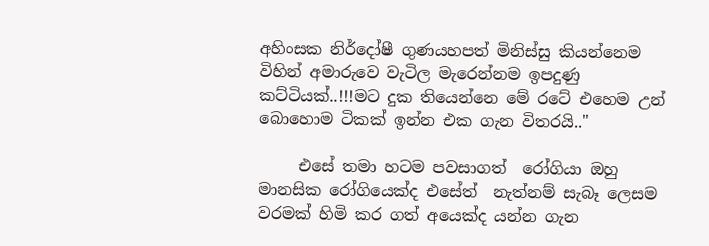අහිංසක නිර්දෝෂී ගුණයහපත් මිනිස්සු කියන්නෙම විහින් අමාරුවෙ වැටිල මැරෙන්නම ඉපදුණු කට්ටියක්..!!!මට දුක තියෙන්නෙ මේ රටේ එහෙම උන් බොහොම ටිකක් ඉන්න එක ගැන විතරයි.."

     එසේ තමා හටම පවසාගත්  රෝගියා ඔහු මානසික රෝගියෙක්ද එසේත්  නැත්නම් සැබෑ ලෙසම වරමක් හිමි කර ගත් අයෙක්ද යන්න ගැන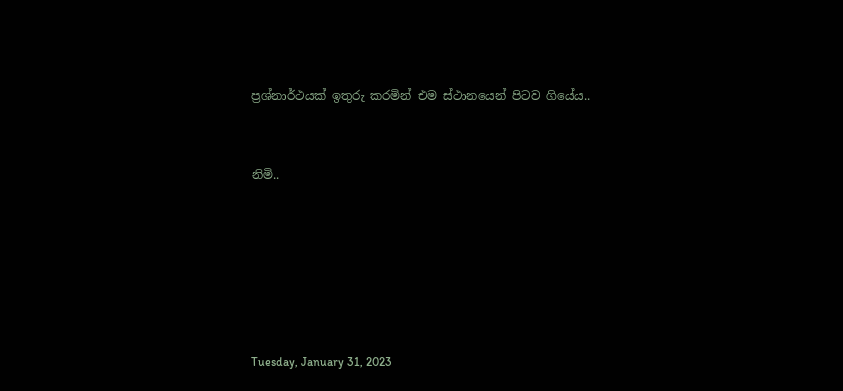ප්‍රශ්නාර්ථයක් ඉතුරු කරමින් එම ස්ථානයෙන් පිටව ගියේය..


නිමි..






Tuesday, January 31, 2023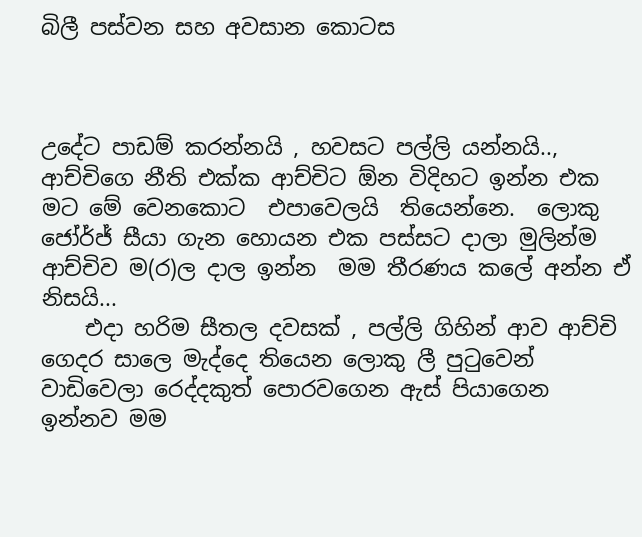බිලී පස්වන සහ අවසාන කොටස



උදේට පාඩම් කරන්නයි , හවසට පල්ලි යන්නයි.., ආච්චිගෙ නීති එක්ක ආච්චිට ඕන විදිහට ඉන්න එක මට මේ වෙනකොට  එපාවෙලයි  තියෙන්නෙ.  ලොකු ජෝර්ජ් සීයා ගැන හොයන එක පස්සට දාලා මුලින්ම ආච්චිව ම(ර)ල දාල ඉන්න  මම තීරණය කලේ අන්න ඒ නිසයි...
    එදා හරිම සීතල දවසක් , පල්ලි ගිහින් ආව ආච්චි ගෙදර සාලෙ මැද්දෙ තියෙන ලොකු ලී පුටුවෙන් වාඩිවෙලා රෙද්දකුත් පොරවගෙන ඇස් පියාගෙන ඉන්නව මම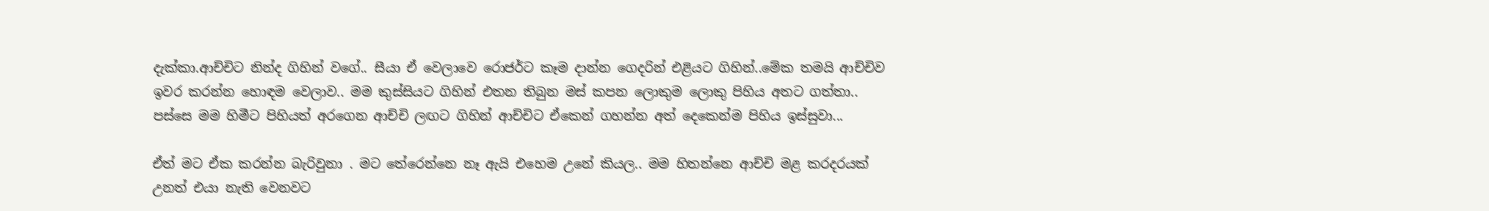දැක්කා.ආච්චිට නින්ද ගිහින් වගේ.. සීයා ඒ වෙලාවෙ රොජර්ට කෑම දාන්න ගෙදරින් එළියට ගිහින්..මේක තමයි ආච්චිව ඉවර කරන්න හොඳම වෙලාව.. මම කුස්සියට ගිහින් එතන තිබුන මස් කපන ලොකුම ලොකු පිහිය අතට ගත්තා..
පස්සෙ මම හිමීට පිහියත් අරගෙන ආච්චි ලඟට ගිහින් ආච්චිට ඒකෙන් ගහන්න අත් දෙකෙන්ම පිහිය ඉස්සුවා...

ඒත් මට ඒක කරන්න බැරිවුනා . මට තේරෙන්නෙ නෑ ඇයි එහෙම උනේ කියල.. මම හිතන්නෙ ආච්චි මළ කරදරයක් උනත් එයා නැති වෙනවට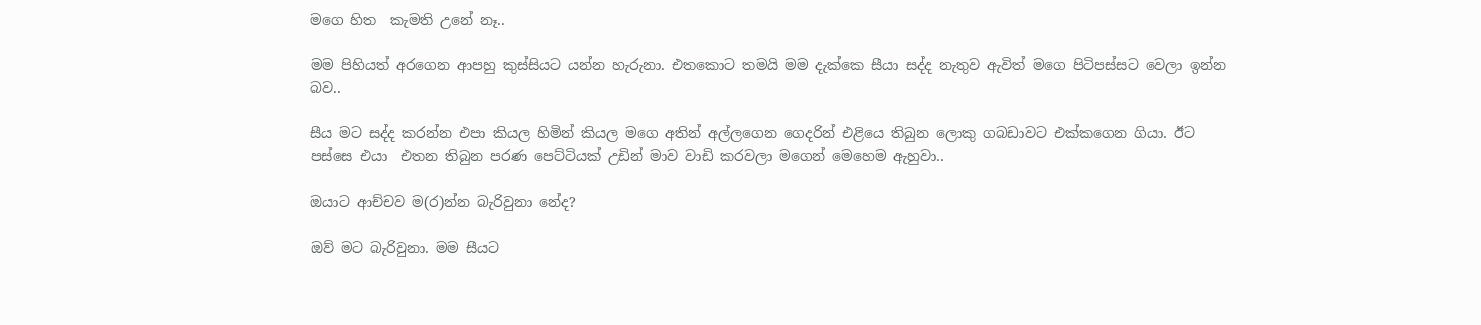මගෙ හිත  කැමති උනේ නෑ..

මම පිහියත් අරගෙන ආපහු කුස්සියට යන්න හැරුනා. එතකොට තමයි මම දැක්කෙ සීයා සද්ද නැතුව ඇවිත් මගෙ පිටිපස්සට වෙලා ඉන්න බව..

සීය මට සද්ද කරන්න එපා කියල හිමින් කියල මගෙ අතින් අල්ලගෙන ගෙදරින් එළියෙ තිබුන ලොකු ගබඩාවට එක්කගෙන ගියා. ඊට පස්සෙ එයා  එතන තිබුන පරණ පෙට්ටියක් උඩින් මාව වාඩි කරවලා මගෙන් මෙහෙම ඇහුවා..

ඔයාට ආච්චව ම(ර)න්න බැරිවුනා නේද?

ඔව් මට බැරිවුනා. මම සීයට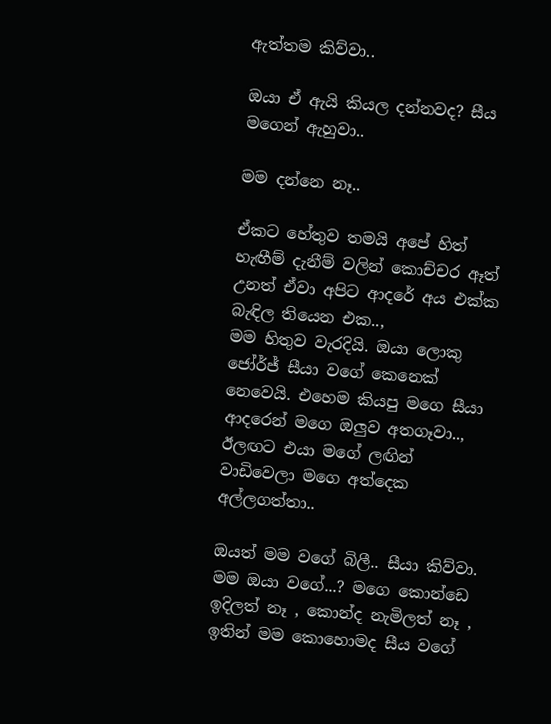ඇත්තම කිව්වා..

ඔයා ඒ ඇයි කියල දන්නවද? සීය මගෙන් ඇහුවා..

මම දන්නෙ නෑ..

ඒකට හේතුව තමයි අපේ හිත් හැඟීම් දැනීම් වලින් කොච්චර ඈත් උනත් ඒවා අපිට ආදරේ අය එක්ක බැඳිල තියෙන එක..,
මම හිතුව වැරදියි. ඔයා ලොකු ජෝර්ජ් සීයා වගේ කෙනෙක් නෙවෙයි. එහෙම කියපු මගෙ සීයා ආදරෙන් මගෙ ඔලුව අතගෑවා.., ඊලඟට එයා මගේ ලඟින් වාඩිවෙලා මගෙ අත්දෙක අල්ලගත්තා..

ඔයත් මම වගේ බිලී.. සීයා කිව්වා.  මම ඔයා වගේ...? මගෙ කොන්ඩෙ ඉදිලත් නෑ , කොන්ද නැමිලත් නෑ , ඉතින් මම කොහොමද සීය වගේ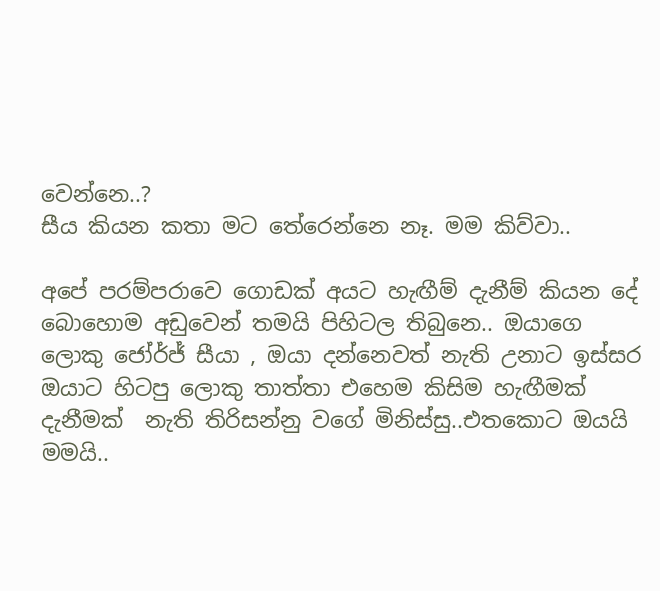වෙන්නෙ..?
සීය කියන කතා මට තේරෙන්නෙ නෑ. මම කිව්වා..

අපේ පරම්පරාවෙ ගොඩක් අයට හැඟීම් දැනීම් කියන දේ බොහොම අඩුවෙන් තමයි පිහිටල තිබුනෙ.. ඔයාගෙ ලොකු ජෝර්ජ් සීයා , ඔයා දන්නෙවත් නැති උනාට ඉස්සර ඔයාට හිටපු ලොකු තාත්තා එහෙම කිසිම හැඟීමක් දැනීමක්  නැති තිරිසන්නු වගේ මිනිස්සු..එතකොට ඔයයි මමයි..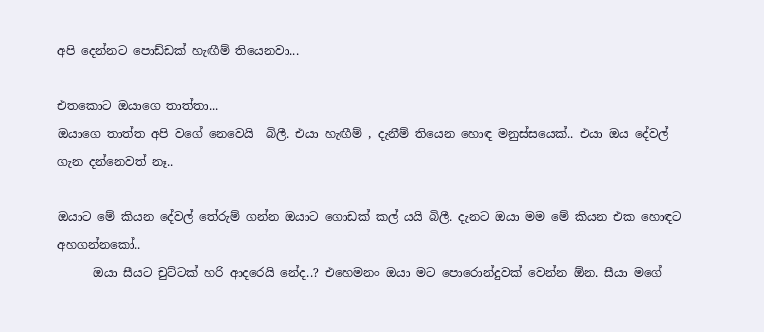අපි දෙන්නට පොඩ්ඩක් හැඟීම් තියෙනවා...

එතකොට ඔයාගෙ තාත්තා...
ඔයාගෙ තාත්ත අපි වගේ නෙවෙයි  බිලී. එයා හැඟීම් , දැනීම් තියෙන හොඳ මනුස්සයෙක්.. එයා ඔය දේවල් ගැන දන්නෙවත් නෑ..

ඔයාට මේ කියන දේවල් තේරුම් ගන්න ඔයාට ගොඩක් කල් යයි බිලී. දැනට ඔයා මම මේ කියන එක හොඳට අහගන්නකෝ..
      ඔයා සීයට චුට්ටක් හරි ආදරෙයි නේද..? එහෙමනං ඔයා මට පොරොන්දුවක් වෙන්න ඕන. සීයා මගේ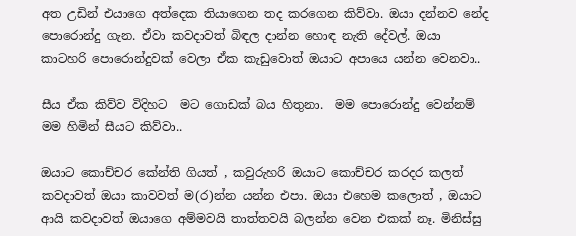අත උඩින් එයාගෙ අත්දෙක තියාගෙන තද කරගෙන කිව්වා. ඔයා දන්නව නේද පොරොන්දු ගැන. ඒවා කවදාවත් බිඳල දාන්න හොඳ නැති දේවල්. ඔයා කාටහරි පොරොන්දුවක් වෙලා ඒක කැඩුවොත් ඔයාට අපායෙ යන්න වෙනවා..

සීය ඒක කිව්ව විදිහට  මට ගොඩක් බය හිතුනා.  මම පොරොන්දු වෙන්නම් මම හිමින් සීයට කිව්වා..

ඔයාට කොච්චර කේන්ති ගියත් , කවුරුහරි ඔයාට කොච්චර කරදර කලත් කවදාවත් ඔයා කාවවත් ම(ර)න්න යන්න එපා. ඔයා එහෙම කලොත් , ඔයාට ආයි කවදාවත් ඔයාගෙ අම්මවයි තාත්තවයි බලන්න වෙන එකක් නෑ. මිනිස්සු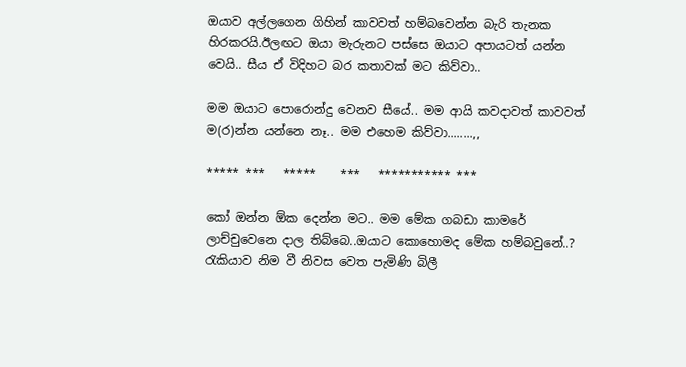ඔයාව අල්ලගෙන ගිහින් කාවවත් හම්බවෙන්න බැරි තැනක හිරකරයි.ඊලඟට ඔයා මැරුනට පස්සෙ ඔයාට අපායටත් යන්න වෙයි.. සීය ඒ විදිහට බර කතාවක් මට කිව්වා..

මම ඔයාට පොරොන්දු වෙනව සීයේ.. මම ආයි කවදාවත් කාවවත් ම(ර)න්න යන්නෙ නෑ.. මම එහෙම කිව්වා........,,

***** ***   *****    ***   *********** ***

කෝ ඔන්න ඕක දෙන්න මට.. මම මේක ගබඩා කාමරේ ලාච්චුවෙනෙ දාල තිබ්බෙ..ඔයාට කොහොමද මේක හම්බවුනේ..? රැකියාව නිම වී නිවස වෙත පැමිණි බිලී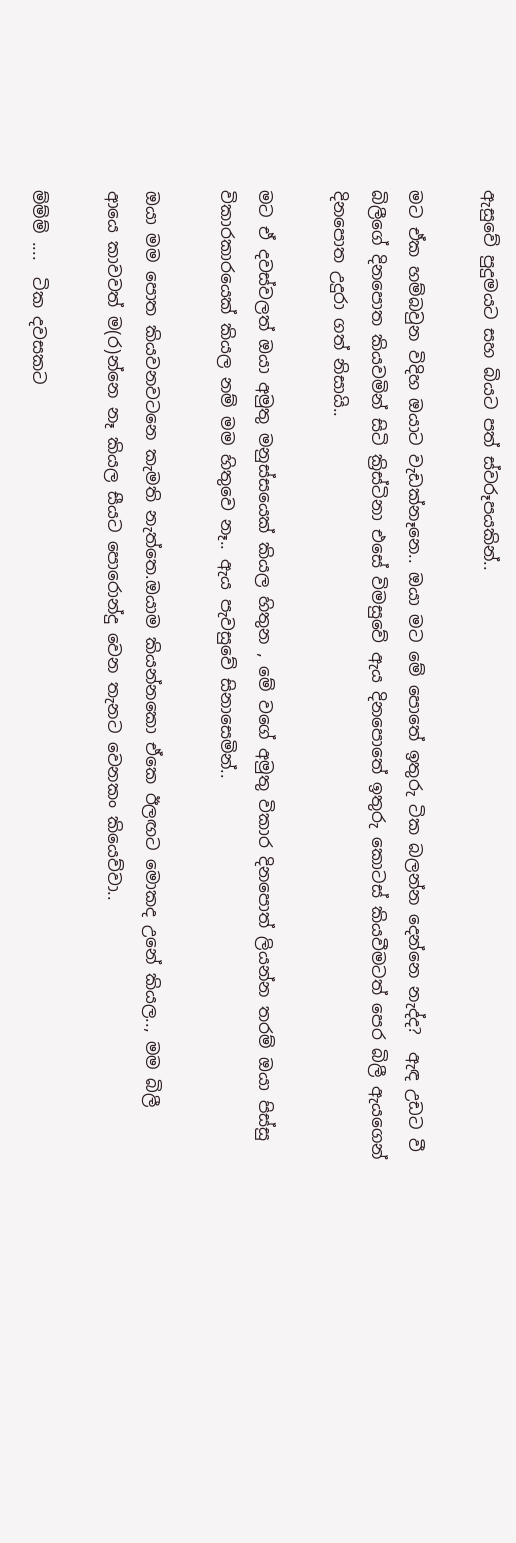ඇසුවේ පුදුමයට සහ බියට පත් ස්වරූපයකින්..

මට ඒක හම්බවුන විදිහ ඔයාට වැඩක්නෑනෙ.. ඔයා මට මේ පොතේ ඉතුරු ටික බලන්න දෙන්නෙ නැද්ද?  ඇඳ උඩට වී බිලීගේ දිනපොත කියවමින් සිටි ක්‍රිස්ටිනා එසේ විමසුවේ ඇය දිනපොතේ ඉතුරු කොටස් කියවීමටත් පෙර බිලී ඇයගෙන් දිනපොත උදුරා ගත් නිසායි..

මට ඒ දවස්වලත් ඔයා අමුතු මනුස්සයෙක් කියල හිතුන , මේ වගේ අමුතු විකාර දිනපොත් ලියන්න තරම් ඔයා පිස්සු විකාරකාරයෙක් කියල නම් මම හිතුවෙ නෑ.. ඇය පැවසුවේ සිනාසෙමින්..

ඔයා මම පොත කියවනවටනෙ කැමති නැත්තෙ.ඔයාම කියන්නකො ඒකෙ ඊලඟට මොකද උනේ කියල.., මම බිලී  ආයෙ කාවවත් ම(ර)න්නෙ නෑ කියල සීයට පොරොන්දු වෙන තැනට වෙනකං කියෙව්වා..

ම්ම්ම් ....  ටික දවසකට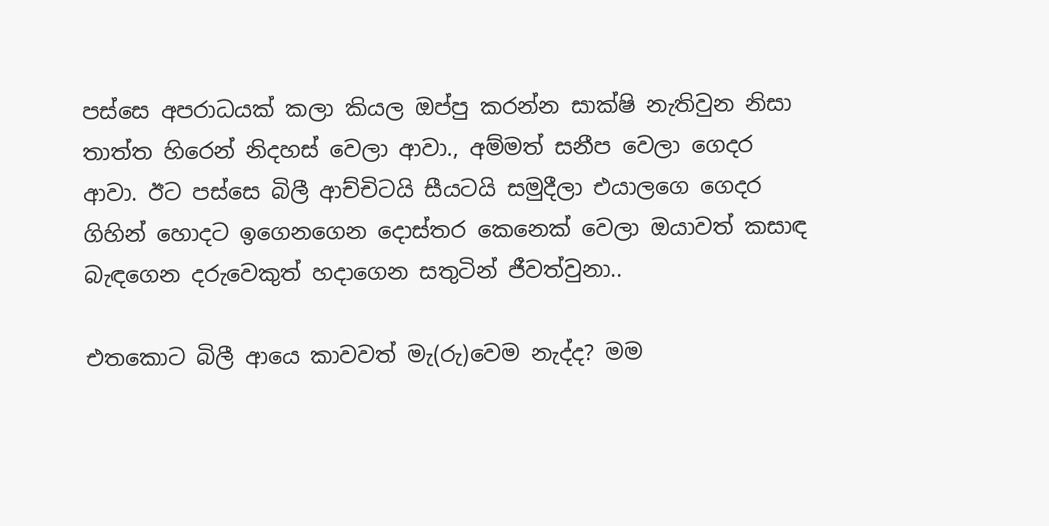පස්සෙ අපරාධයක් කලා කියල ඔප්පු කරන්න සාක්ෂි නැතිවුන නිසා තාත්ත හිරෙන් නිදහස් වෙලා ආවා., අම්මත් සනීප වෙලා ගෙදර ආවා. ඊට පස්සෙ බිලී ආච්චිටයි සීයටයි සමුදීලා එයාලගෙ ගෙදර ගිහින් හොදට ඉගෙනගෙන දොස්තර කෙනෙක් වෙලා ඔයාවත් කසාඳ බැඳගෙන දරුවෙකුත් හදාගෙන සතුටින් ජීවත්වුනා..

එතකොට බිලී ආයෙ කාවවත් මැ(රු)වෙම නැද්ද? මම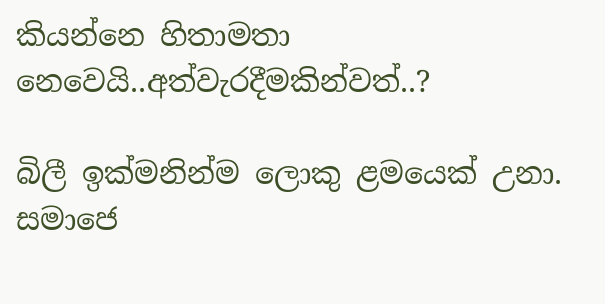කියන්නෙ හිතාමතා නෙවෙයි..අත්වැරදීමකින්වත්..?

බිලී ඉක්මනින්ම ලොකු ළමයෙක් උනා. සමාජෙ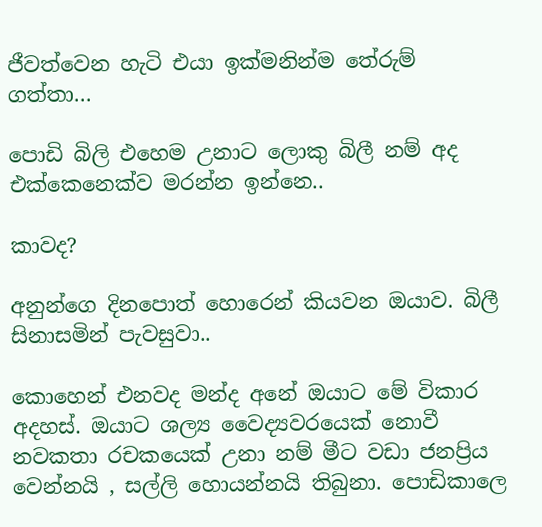ජීවත්වෙන හැටි එයා ඉක්මනින්ම තේරුම් ගත්තා...

පොඩි බිලි එහෙම උනාට ලොකු බිලී නම් අද එක්කෙනෙක්ව මරන්න ඉන්නෙ..

කාවද?

අනුන්ගෙ දිනපොත් හොරෙන් කියවන ඔයාව. බිලී සිනාසමින් පැවසුවා..

කොහෙන් එනවද මන්ද අනේ ඔයාට මේ විකාර අදහස්. ඔයාට ශල්‍ය වෛද්‍යවරයෙක් නොවී නවකතා රචකයෙක් උනා නම් මීට වඩා ජනප්‍රිය වෙන්නයි , සල්ලි හොයන්නයි තිබුනා. පොඩිකාලෙ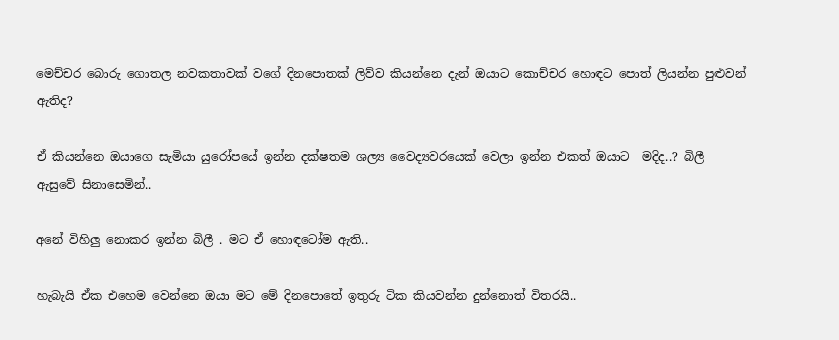මෙච්චර බොරු ගොතල නවකතාවක් වගේ දිනපොතක් ලිව්ව කියන්නෙ දැන් ඔයාට කොච්චර හොඳට පොත් ලියන්න පුළුවන් ඇතිද?

ඒ කියන්නෙ ඔයාගෙ සැමියා යුරෝපයේ ඉන්න දක්ෂතම ශල්‍ය වෛද්‍යවරයෙක් වෙලා ඉන්න එකත් ඔයාට  මදිද..? බිලී ඇසුවේ සිනාසෙමින්..

අනේ විහිලු නොකර ඉන්න බිලී . මට ඒ හොඳටෝම ඇති..

හැබැයි ඒක එහෙම වෙන්නෙ ඔයා මට මේ දිනපොතේ ඉතුරු ටික කියවන්න දුන්නොත් විතරයි..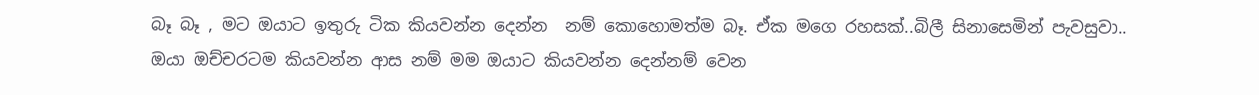බෑ බෑ , මට ඔයාට ඉතුරු ටික කියවන්න දෙන්න  නම් කොහොමත්ම බෑ. ඒක මගෙ රහසක්..බිලී සිනාසෙමින් පැවසුවා..
ඔයා ඔච්චරටම කියවන්න ආස නම් මම ඔයාට කියවන්න දෙන්නම් වෙන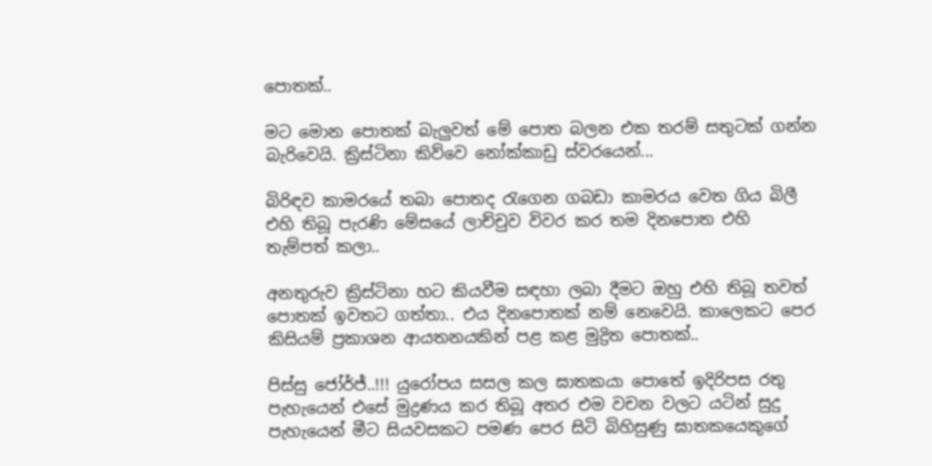පොතක්..

මට මොන පොතක් බැලුවත් මේ පොත බලන එක තරම් සතුටක් ගන්න බැරිවෙයි. ක්‍රිස්ටිනා කිව්වෙ නෝක්කාඩු ස්වරයෙන්...

බිරිඳව කාමරයේ තබා පොතද රැගෙන ගබඩා කාමරය වෙත ගිය බිලී එහි තිබූ පැරණි මේසයේ ලාච්චුව විවර කර තම දිනපොත එහි තැම්පත් කලා..

අනතුරුව ක්‍රිස්ටිනා හට කියවීම සඳහා ලබා දීමට ඔහු එහි තිබූ තවත්  පොතක් ඉවතට ගත්තා.. එය දිනපොතක් නම් නෙවෙයි. කාලෙකට පෙර කිසියම් ප්‍රකාශන ආයතනයකින් පළ කළ මුද්‍රිත පොතක්..

පිස්සු ජෝර්ජ්..!!! යුරෝපය සසල කල ඝාතකයා පොතේ ඉදිරිපස රතු පැහැයෙන් එසේ මුද්‍රණය කර තිබූ අතර එම වචන වලට යටින් සුදු පැහැයෙන් මීට සියවසකට පමණ පෙර සිටි බිහිසුණු ඝාතකයෙකුගේ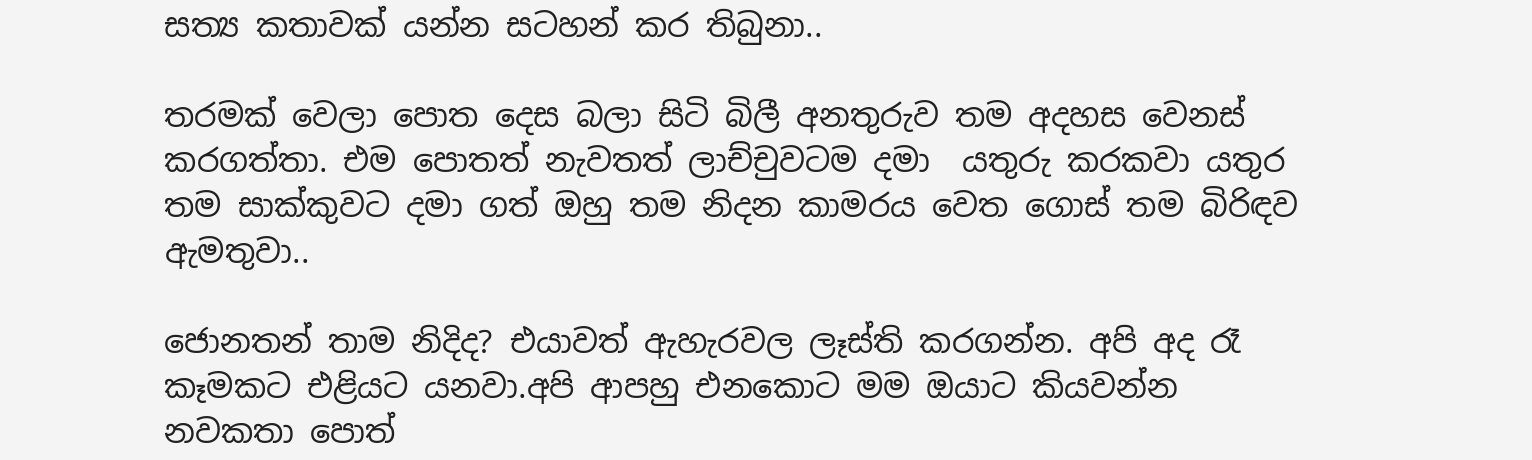සත්‍ය කතාවක් යන්න සටහන් කර තිබුනා..

තරමක් වෙලා පොත දෙස බලා සිටි බිලී අනතුරුව තම අදහස වෙනස් කරගත්තා. එම පොතත් නැවතත් ලාච්චුවටම දමා  යතුරු කරකවා යතුර තම සාක්කුවට දමා ගත් ඔහු තම නිදන කාමරය වෙත ගොස් තම බිරිඳව ඇමතුවා..

ජොනතන් තාම නිදිද? එයාවත් ඇහැරවල ලෑස්ති කරගන්න. අපි අද රෑ කෑමකට එළියට යනවා.අපි ආපහු එනකොට මම ඔයාට කියවන්න නවකතා පොත්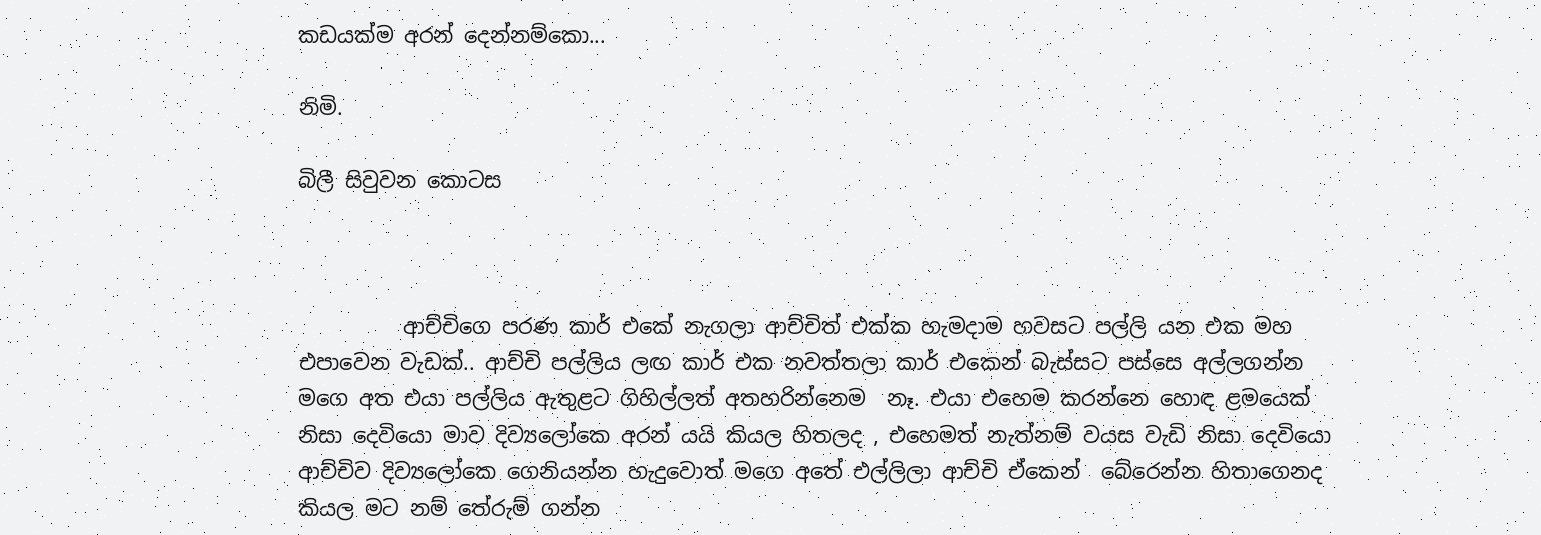කඩයක්ම අරන් දෙන්නම්කො...

නිමි.

බිලී සිවුවන කොටස



          ආච්චිගෙ පරණ කාර් එකේ නැගලා ආච්චිත් එක්ක හැමදාම හවසට පල්ලි යන එක මහ එපාවෙන වැඩක්.. ආච්චි පල්ලිය ලඟ කාර් එක නවත්තලා කාර් එකෙන් බැස්සට පස්සෙ අල්ලගන්න මගෙ අත එයා පල්ලිය ඇතුළට ගිහිල්ලත් අතහරින්නෙම  නෑ. එයා එහෙම කරන්නෙ හොඳ ළමයෙක් නිසා දෙවියො මාව දිව්‍යලෝකෙ අරන් යයි කියල හිතලද , එහෙමත් නැත්නම් වයස වැඩි නිසා දෙවියො ආච්චිව දිව්‍යලෝකෙ ගෙනියන්න හැදුවොත් මගෙ අතේ එල්ලිලා ආච්චි ඒකෙන්  බේරෙන්න හිතාගෙනද කියල මට නම් තේරුම් ගන්න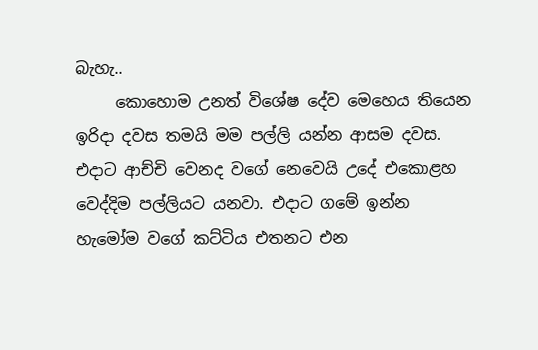බැහැ..
     කොහොම උනත් විශේෂ දේව මෙහෙය තියෙන ඉරිදා දවස තමයි මම පල්ලි යන්න ආසම දවස. එදාට ආච්චි වෙනද වගේ නෙවෙයි උදේ එකොළහ වෙද්දිම පල්ලියට යනවා. එදාට ගමේ ඉන්න හැමෝම වගේ කට්ටිය එතනට එන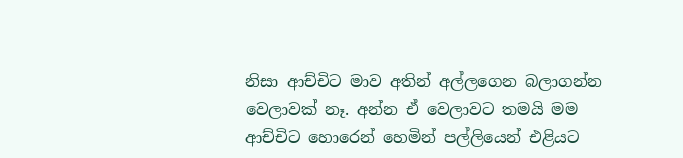නිසා ආච්චිට මාව අතින් අල්ලගෙන බලාගන්න වෙලාවක් නෑ. අන්න ඒ වෙලාවට තමයි මම ආච්චිට හොරෙන් හෙමින් පල්ලියෙන් එළියට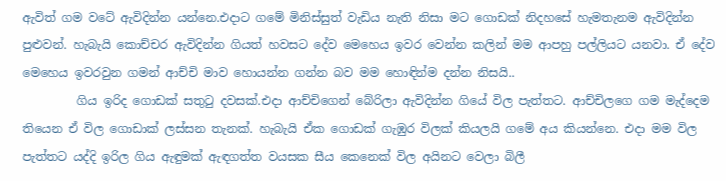ඇවිත් ගම වටේ ඇවිදින්න යන්නෙ.එදාට ගමේ මිනිස්සුත් වැඩිය නැති නිසා මට ගොඩක් නිදහසේ හැමතැනම ඇවිදින්න පුළුවන්. හැබැයි කොච්චර ඇවිදින්න ගියත් හවසට දේව මෙහෙය ඉවර වෙන්න කලින් මම ආපහු පල්ලියට යනවා. ඒ දේව මෙහෙය ඉවරවුන ගමන් ආච්චි මාව හොයන්න ගන්න බව මම හොඳින්ම දන්න නිසයි..
         ගිය ඉරිද ගොඩක් සතුටු දවසක්.එදා ආච්චිගෙන් බේරිලා ඇවිදින්න ගියේ විල පැත්තට. ආච්චිලගෙ ගම මැද්දෙම තියෙන ඒ විල ගොඩාක් ලස්සන තැනක්. හැබැයි ඒක ගොඩක් ගැඹුර විලක් කියලයි ගමේ අය කියන්නෙ. එදා මම විල පැත්තට යද්දි ඉරිල ගිය ඇඳුමක් ඇඳගත්ත වයසක සීය කෙනෙක් විල අයිනට වෙලා බිලී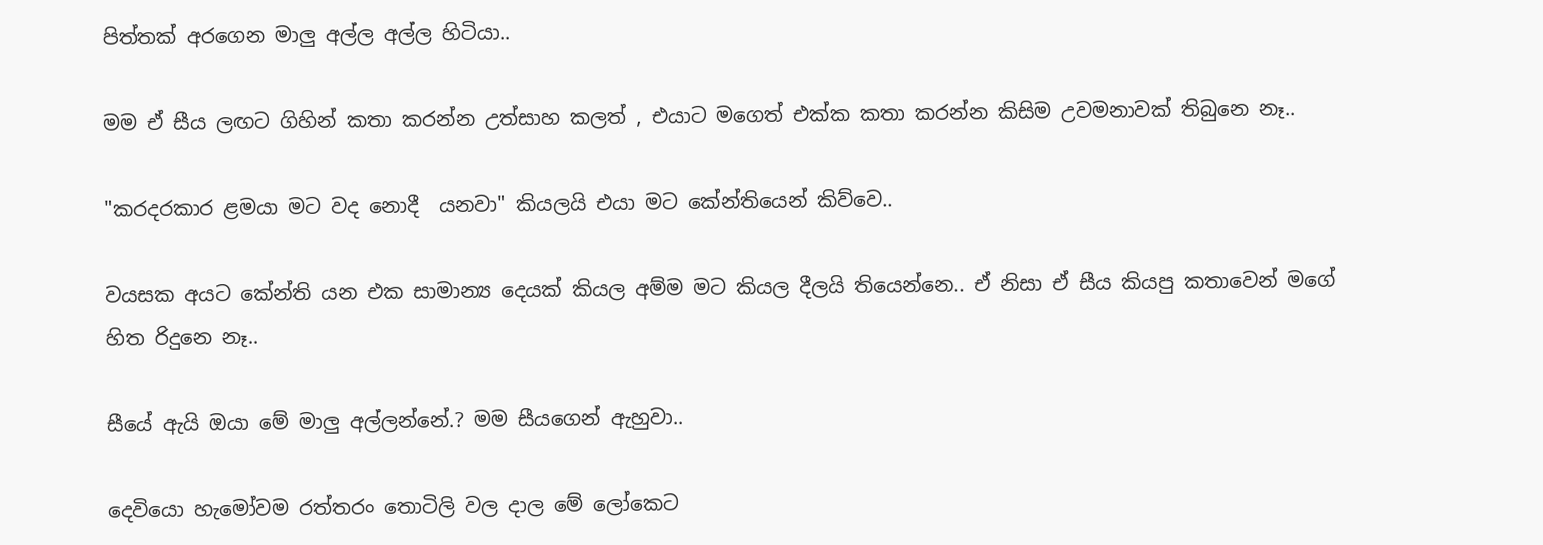පිත්තක් අරගෙන මාලු අල්ල අල්ල හිටියා..

මම ඒ සීය ලඟට ගිහින් කතා කරන්න උත්සාහ කලත් , එයාට මගෙත් එක්ක කතා කරන්න කිසිම උවමනාවක් තිබුනෙ නෑ..

"කරදරකාර ළමයා මට වද නොදී  යනවා" කියලයි එයා මට කේන්තියෙන් කිව්වෙ..

වයසක අයට කේන්ති යන එක සාමාන්‍ය දෙයක් කියල අම්ම මට කියල දීලයි තියෙන්නෙ.. ඒ නිසා ඒ සීය කියපු කතාවෙන් මගේ හිත රිදුනෙ නෑ..

සීයේ ඇයි ඔයා මේ මාලු අල්ලන්නේ.? මම සීයගෙන් ඇහුවා..

දෙවියො හැමෝවම රත්තරං තොටිලි වල දාල මේ ලෝකෙට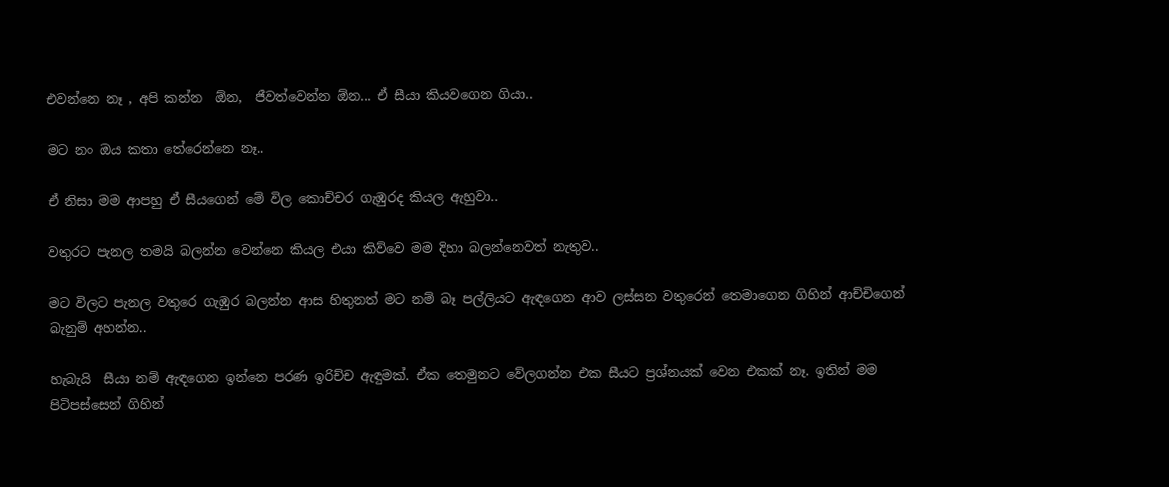එවන්නෙ නෑ , අපි කන්න  ඕන,  ජීවත්වෙන්න ඕන... ඒ සීයා කියවගෙන ගියා..

මට නං ඔය කතා තේරෙන්නෙ නෑ..

ඒ නිසා මම ආපහු ඒ සීයගෙන් මේ විල කොච්චර ගැඹුරද කියල ඇහුවා..

වතුරට පැනල තමයි බලන්න වෙන්නෙ කියල එයා කිව්වෙ මම දිහා බලන්නෙවත් නැතුව..

මට විලට පැනල වතුරෙ ගැඹුර බලන්න ආස හිතුනත් මට නම් බෑ පල්ලියට ඇඳගෙන ආව ලස්සන වතුරෙන් තෙමාගෙන ගිහින් ආච්චිගෙන් බැනුම් අහන්න..

හැබැයි  සීයා නම් ඇඳගෙන ඉන්නෙ පරණ ඉරිච්ච ඇඳුමක්. ඒක තෙමුනට වේලගන්න එක සීයට ප්‍රශ්නයක් වෙන එකක් නෑ. ඉතින් මම පිටිපස්සෙන් ගිහින්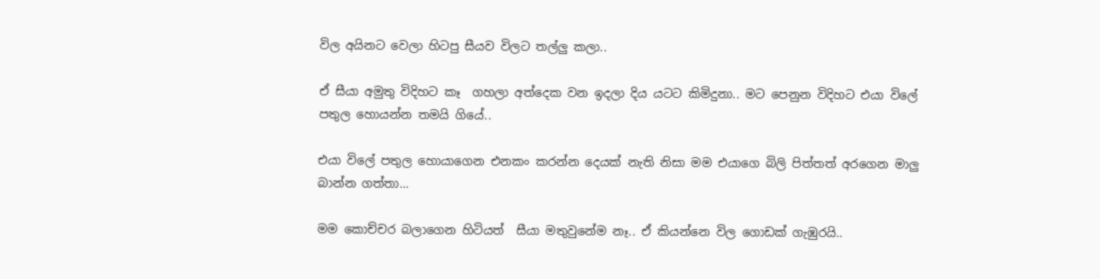විල අයිනට වෙලා හිටපු සීයව විලට තල්ලු කලා..

ඒ සීයා අමුතු විදිහට කෑ  ගහලා අත්දෙක වන ඉදලා දිය යටට කිමිදුනා.. මට පෙනුන විදිහට එයා විලේ පතුල හොයන්න තමයි ගියේ..

එයා විලේ පතුල හොයාගෙන එනකං කරන්න දෙයක් නැති නිසා මම එයාගෙ බිලි පිත්තත් අරගෙන මාලු බාන්න ගත්තා...

මම කොච්චර බලාගෙන හිටියත්  සීයා මතුවුනේම නෑ.. ඒ කියන්නෙ විල ගොඩක් ගැඹුරයි..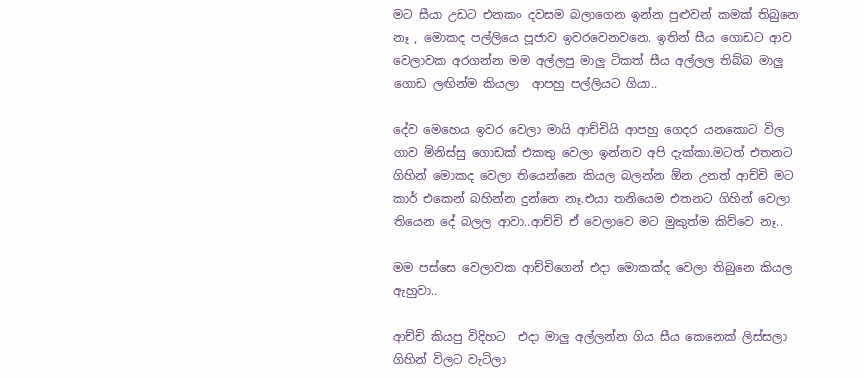මට සීයා උඩට එනකං දවසම බලාගෙන ඉන්න පුළුවන් කමක් තිබුනෙ නෑ , මොකද පල්ලියෙ පූජාව ඉවරවෙනවනෙ. ඉතින් සීය ගොඩට ආව වෙලාවක අරගන්න මම අල්ලපු මාලු ටිකත් සීය අල්ලල තිබ්බ මාලු ගොඩ ලඟින්ම කියලා  ආපහු පල්ලියට ගියා..

දේව මෙහෙය ඉවර වෙලා මායි ආච්චියි ආපහු ගෙදර යනකොට විල ගාව මිනිස්සු ගොඩක් එකතු වෙලා ඉන්නව අපි දැක්කා.මටත් එතනට ගිහින් මොකද වෙලා තියෙන්නෙ කියල බලන්න ඕන උනත් ආච්චි මට කාර් එකෙන් බහින්න දුන්නෙ නෑ.එයා තනියෙම එතනට ගිහින් වෙලා තියෙන දේ බලල ආවා..ආච්චි ඒ වෙලාවෙ මට මුකුත්ම කිව්වෙ නෑ..

මම පස්සෙ වෙලාවක ආච්චිගෙන් එදා මොකක්ද වෙලා තිබුනෙ කියල ඇහුවා..

ආච්චි කියපු විදිහට  එදා මාලු අල්ලන්න ගිය සීය කෙනෙක් ලිස්සලා ගිහින් විලට වැටිලා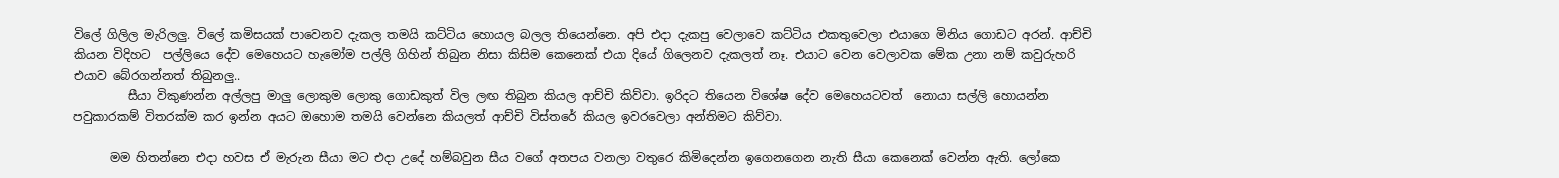විලේ ගිලිල මැරිලලු. විලේ කමිසයක් පාවෙනව දැකල තමයි කට්ටිය හොයල බලල තියෙන්නෙ. අපි එදා දැකපු වෙලාවෙ කට්ටිය එකතුවෙලා එයාගෙ මිනිය ගොඩට අරන්. ආච්චි කියන විදිහට  පල්ලියෙ දේව මෙහෙයට හැමෝම පල්ලි ගිහින් තිබුන නිසා කිසිම කෙනෙක් එයා දියේ ගිලෙනව දැකලත් නෑ. එයාට වෙන වෙලාවක මේක උනා නම් කවුරුහරි එයාව බේරගන්නත් තිබුනලු..
         සීයා විකුණන්න අල්ලපු මාලු ලොකුම ලොකු ගොඩකුත් විල ලඟ තිබුන කියල ආච්චි කිව්වා. ඉරිදට තියෙන විශේෂ දේව මෙහෙයටවත්  නොයා සල්ලි හොයන්න පවුකාරකම් විතරක්ම කර ඉන්න අයට ඔහොම තමයි වෙන්නෙ කියලත් ආච්චි විස්තරේ කියල ඉවරවෙලා අන්තිමට කිව්වා.

      මම හිතන්නෙ එදා හවස ඒ මැරුන සීයා මට එදා උදේ හම්බවුන සීය වගේ අතපය වනලා වතුරෙ කිමිදෙන්න ඉගෙනගෙන නැති සීයා කෙනෙක් වෙන්න ඇති. ලෝකෙ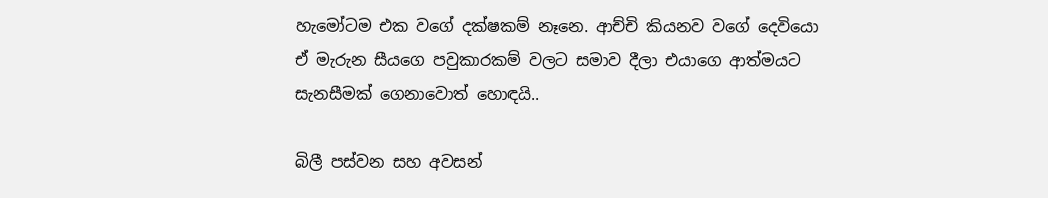හැමෝටම එක වගේ දක්ෂකම් නෑනෙ. ආච්චි කියනව වගේ දෙවියො ඒ මැරුන සීයගෙ පවුකාරකම් වලට සමාව දීලා එයාගෙ ආත්මයට සැනසීමක් ගෙනාවොත් හොඳයි..

බිලී පස්වන සහ අවසන්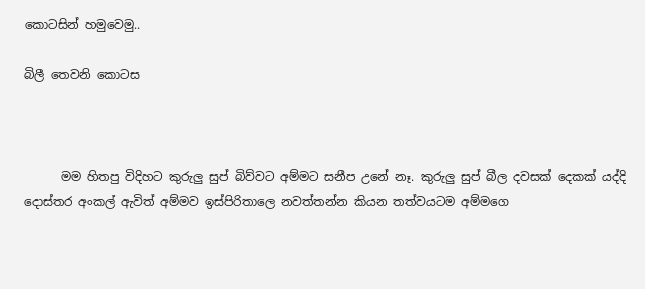කොටසින් හමුවෙමු..

බිලී තෙවනි කොටස



      මම හිතපු විදිහට කුරුලු සුප් බිව්වට අම්මට සනීප උනේ නෑ. කුරුලු සුප් බීල දවසක් දෙකක් යද්දි දොස්තර අංකල් ඇවිත් අම්මව ඉස්පිරිතාලෙ නවත්තන්න කියන තත්වයටම අම්මගෙ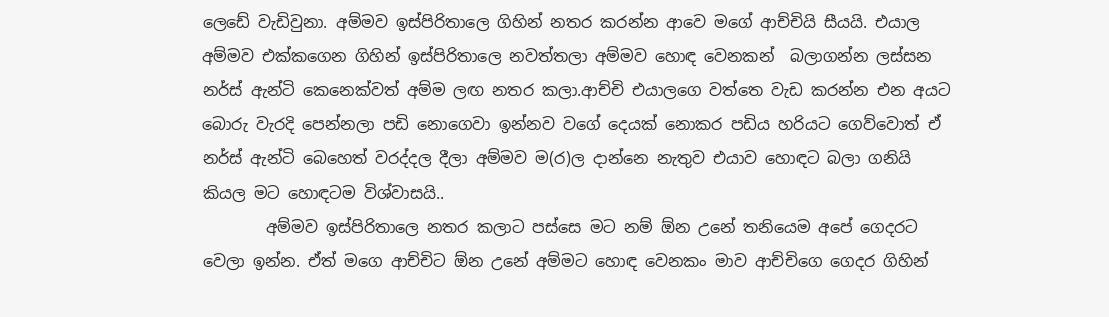ලෙඩේ වැඩිවුනා. අම්මව ඉස්පිරිතාලෙ ගිහින් නතර කරන්න ආවෙ මගේ ආච්චියි සීයයි. එයාල අම්මව එක්කගෙන ගිහින් ඉස්පිරිතාලෙ නවත්තලා අම්මව හොඳ වෙනකන්  බලාගන්න ලස්සන නර්ස් ඇන්ටි කෙනෙක්වත් අම්ම ලඟ නතර කලා.ආච්චි එයාලගෙ වත්තෙ වැඩ කරන්න එන අයට බොරු වැරදි පෙන්නලා පඩි නොගෙවා ඉන්නව වගේ දෙයක් නොකර පඩිය හරියට ගෙව්වොත් ඒ නර්ස් ඇන්ටි බෙහෙත් වරද්දල දීලා අම්මව ම(ර)ල දාන්නෙ නැතුව එයාව හොඳට බලා ගනියි කියල මට හොඳටම විශ්වාසයි..
        අම්මව ඉස්පිරිතාලෙ නතර කලාට පස්සෙ මට නම් ඕන උනේ තනියෙම අපේ ගෙදරට වෙලා ඉන්න. ඒත් මගෙ ආච්චිට ඕන උනේ අම්මට හොඳ වෙනකං මාව ආච්චිගෙ ගෙදර ගිහින්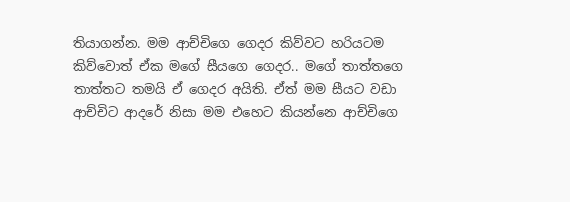තියාගන්න. මම ආච්චිගෙ ගෙදර කිව්වට හරියටම කිව්වොත් ඒක මගේ සීයගෙ ගෙදර.. මගේ තාත්තගෙ තාත්තට තමයි ඒ ගෙදර අයිති. ඒත් මම සීයට වඩා ආච්චිට ආදරේ නිසා මම එහෙට කියන්නෙ ආච්චිගෙ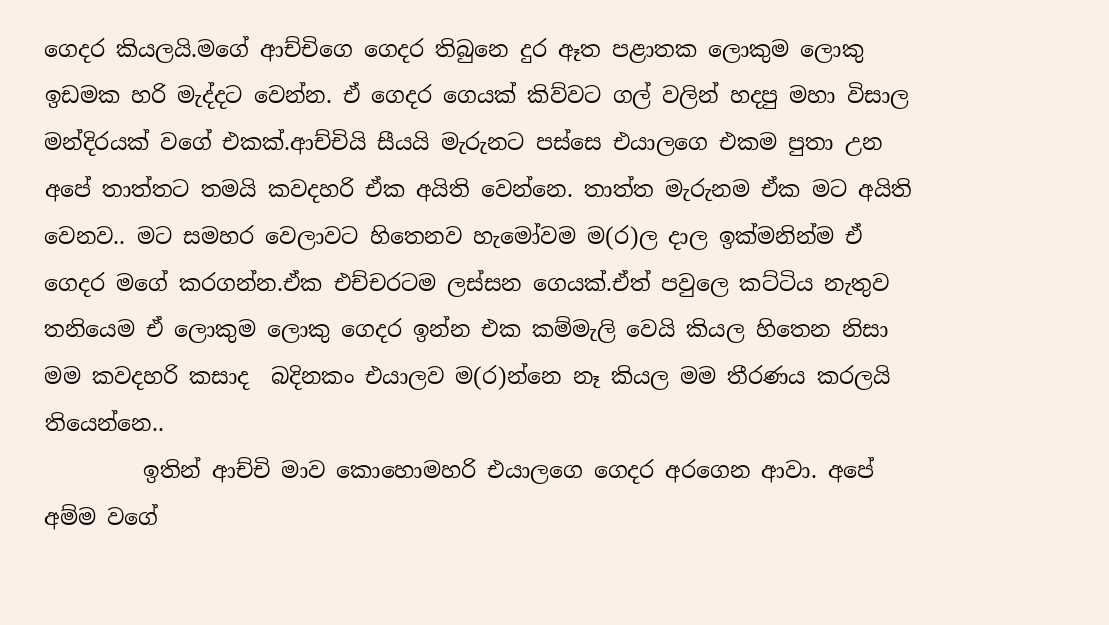ගෙදර කියලයි.මගේ ආච්චිගෙ ගෙදර තිබුනෙ දුර ඈත පළාතක ලොකුම ලොකු ඉඩමක හරි මැද්දට වෙන්න. ඒ ගෙදර ගෙයක් කිව්වට ගල් වලින් හදපු මහා විසාල මන්දිරයක් වගේ එකක්.ආච්චියි සීයයි මැරුනට පස්සෙ එයාලගෙ එකම පුතා උන අපේ තාත්තට තමයි කවදහරි ඒක අයිති වෙන්නෙ. තාත්ත මැරුනම ඒක මට අයිති වෙනව.. මට සමහර වෙලාවට හිතෙනව හැමෝවම ම(ර)ල දාල ඉක්මනින්ම ඒ ගෙදර මගේ කරගන්න.ඒක එච්චරටම ලස්සන ගෙයක්.ඒත් පවුලෙ කට්ටිය නැතුව තනියෙම ඒ ලොකුම ලොකු ගෙදර ඉන්න එක කම්මැලි වෙයි කියල හිතෙන නිසා මම කවදහරි කසාද  බදිනකං එයාලව ම(ර)න්නෙ නෑ කියල මම තීරණය කරලයි තියෙන්නෙ..
         ඉතින් ආච්චි මාව කොහොමහරි එයාලගෙ ගෙදර අරගෙන ආවා. අපේ අම්ම වගේ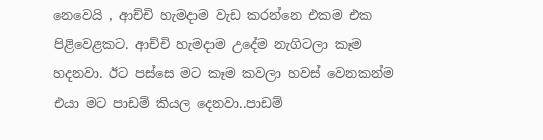නෙවෙයි , ආච්චි හැමදාම වැඩ කරන්නෙ එකම එක පිළිවෙළකට. ආච්චි හැමදාම උදේම නැගිටලා කෑම හදනවා. ඊට පස්සෙ මට කෑම කවලා හවස් වෙනකන්ම එයා මට පාඩම් කියල දෙනවා..පාඩම්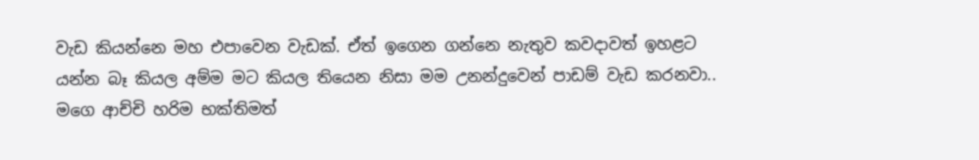වැඩ කියන්නෙ මහ එපාවෙන වැඩක්. ඒත් ඉගෙන ගන්නෙ නැතුව කවදාවත් ඉහළට යන්න බෑ කියල අම්ම මට කියල තියෙන නිසා මම උනන්දුවෙන් පාඩම් වැඩ කරනවා..  මගෙ ආච්චි හරිම භක්තිමත්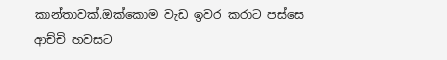කාන්තාවක්.ඔක්කොම වැඩ ඉවර කරාට පස්සෙ ආච්චි හවසට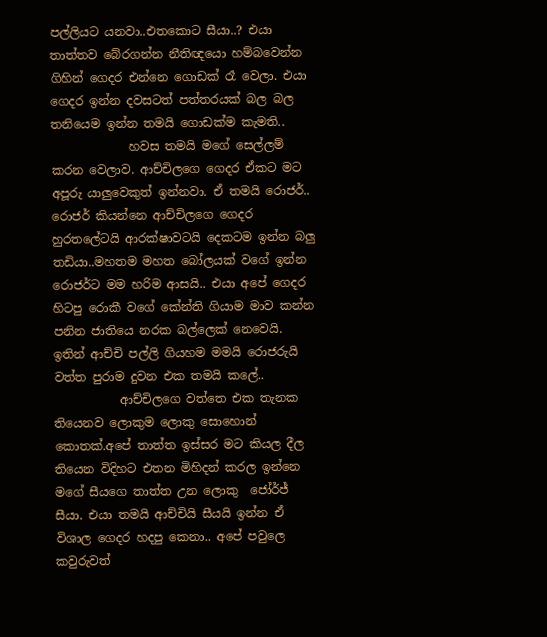පල්ලියට යනවා..එතකොට සීයා..? එයා තාත්තව බේරගන්න නීතිඥයො හම්බවෙන්න ගිහින් ගෙදර එන්නෙ ගොඩක් රෑ වෙලා. එයා ගෙදර ඉන්න දවසටත් පත්තරයක් බල බල තනියෙම ඉන්න තමයි ගොඩක්ම කැමති..
             හවස තමයි මගේ සෙල්ලම් කරන වෙලාව. ආච්චිලගෙ ගෙදර ඒකට මට අපූරු යාලුවෙකුත් ඉන්නවා. ඒ තමයි රොජර්.. රොජර් කියන්නෙ ආච්චිලගෙ ගෙදර හුරතලේටයි ආරක්ෂාවටයි දෙකටම ඉන්න බලු තඩියා..මහතම මහත බෝලයක් වගේ ඉන්න රොජර්ට මම හරිම ආසයි.. එයා අපේ ගෙදර හිටපු රොකී වගේ කේන්ති ගියාම මාව කන්න පනින ජාතියෙ නරක බල්ලෙක් නෙවෙයි. ඉතින් ආච්චි පල්ලි ගියහම මමයි රොජරුයි වත්ත පුරාම දුවන එක තමයි කලේ..
           ආච්චිලගෙ වත්තෙ එක තැනක තියෙනව ලොකුම ලොකු සොහොන් කොතක්.අපේ තාත්ත ඉස්සර මට කියල දීල තියෙන විදිහට එතන මිහිදන් කරල ඉන්නෙ මගේ සීයගෙ තාත්ත උන ලොකු  ජෝර්ජ් සීයා. එයා තමයි ආච්චියි සීයයි ඉන්න ඒ විශාල ගෙදර හදපු කෙනා.. අපේ පවුලෙ කවුරුවත්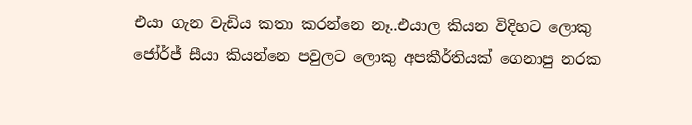එයා ගැන වැඩිය කතා කරන්නෙ නෑ..එයාල කියන විදිහට ලොකු ජෝර්ජ් සීයා කියන්නෙ පවුලට ලොකු අපකීර්තියක් ගෙනාපු නරක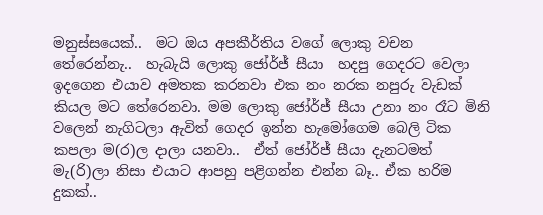මනුස්සයෙක්..  මට ඔය අපකීර්තිය වගේ ලොකු වචන තේරෙන්නැ..  හැබැයි ලොකු ජෝර්ජ් සීයා  හදපු ගෙදරට වෙලා ඉදගෙන එයාව අමතක කරනවා එක නං නරක නපුරු වැඩක් කියල මට තේරෙනවා. මම ලොකු ජෝර්ජ් සීයා උනා නං රෑට මිනි වලෙන් නැගිටලා ඇවිත් ගෙදර ඉන්න හැමෝගෙම බෙලි ටික කපලා ම(ර)ල දාලා යනවා..  ඒත් ජෝර්ජ් සීයා දැනටමත් මැ(රි)ලා නිසා එයාට ආපහු පළිගන්න එන්න බෑ.. ඒක හරිම දුකක්..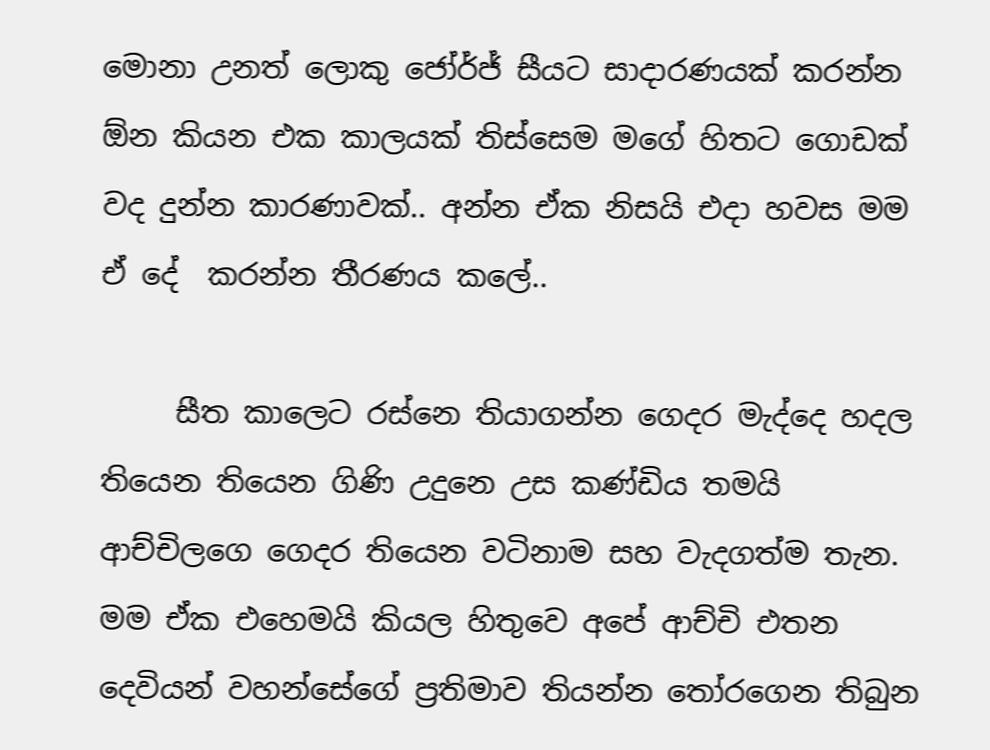මොනා උනත් ලොකු ජෝර්ජ් සීයට සාදාරණයක් කරන්න ඕන කියන එක කාලයක් තිස්සෙම මගේ හිතට ගොඩක් වද දුන්න කාරණාවක්.. අන්න ඒක නිසයි එදා හවස මම ඒ දේ  කරන්න තීරණය කලේ..

     සීත කාලෙට රස්නෙ තියාගන්න ගෙදර මැද්දෙ හදල තියෙන තියෙන ගිණි උදුනෙ උස කණ්ඩිය තමයි ආච්චිලගෙ ගෙදර තියෙන වටිනාම සහ වැදගත්ම තැන. මම ඒක එහෙමයි කියල හිතුවෙ අපේ ආච්චි එතන දෙවියන් වහන්සේගේ ප්‍රතිමාව තියන්න තෝරගෙන තිබුන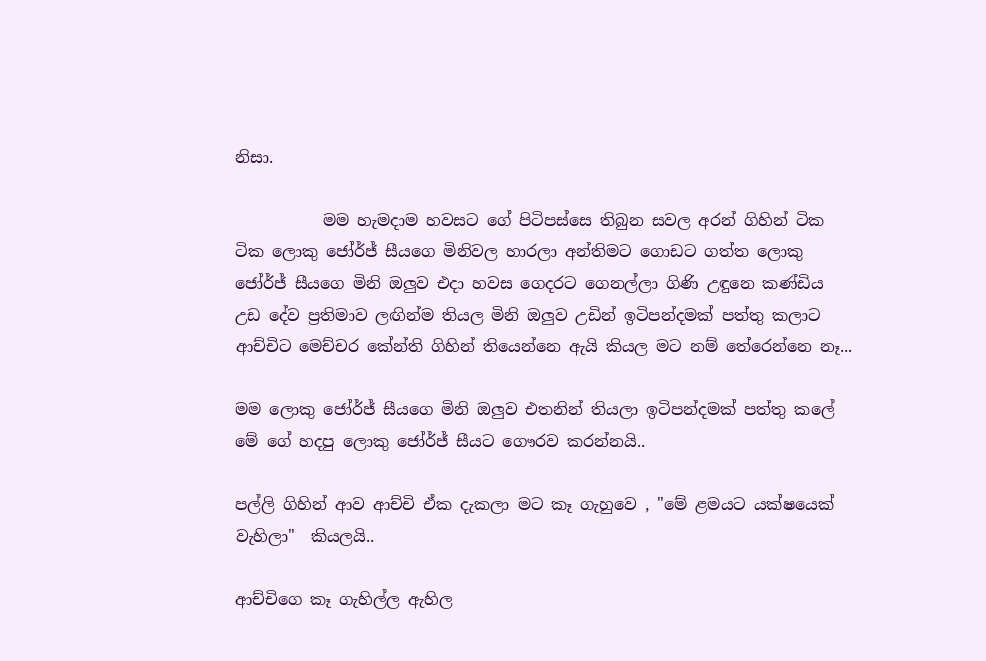නිසා.

           මම හැමදාම හවසට ගේ පිටිපස්සෙ තිබුන සවල අරන් ගිහින් ටික ටික ලොකු ජෝර්ජ් සීයගෙ මිනිවල හාරලා අන්තිමට ගොඩට ගත්ත ලොකු ජෝර්ජ් සීයගෙ මිනි ඔලුව එදා හවස ගෙදරට ගෙනල්ලා ගිණි උඳුනෙ කණ්ඩිය උඩ දේව ප්‍රතිමාව ලඟින්ම තියල මිනි ඔලුව උඩින් ඉටිපන්දමක් පත්තු කලාට ආච්චිට මෙච්චර කේන්ති ගිහින් තියෙන්නෙ ඇයි කියල මට නම් තේරෙන්නෙ නෑ...

මම ලොකු ජෝර්ජ් සීයගෙ මිනි ඔලුව එතනින් තියලා ඉටිපන්දමක් පත්තු කලේ මේ ගේ හදපු ලොකු ජෝර්ජ් සීයට ගෞරව කරන්නයි..

පල්ලි ගිහින් ආව ආච්චි ඒක දැකලා මට කෑ ගැහුවෙ , "මේ ළමයට යක්ෂයෙක් වැහිලා"  කියලයි..

ආච්චිගෙ කෑ ගැහිල්ල ඇහිල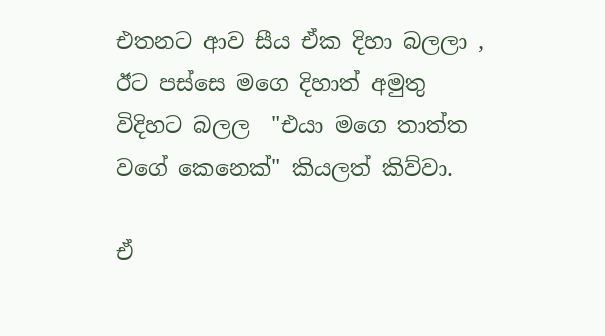එතනට ආව සීය ඒක දිහා බලලා , ඊට පස්සෙ මගෙ දිහාත් අමුතු විදිහට බලල  "එයා මගෙ තාත්ත වගේ කෙනෙක්" කියලත් කිව්වා.

ඒ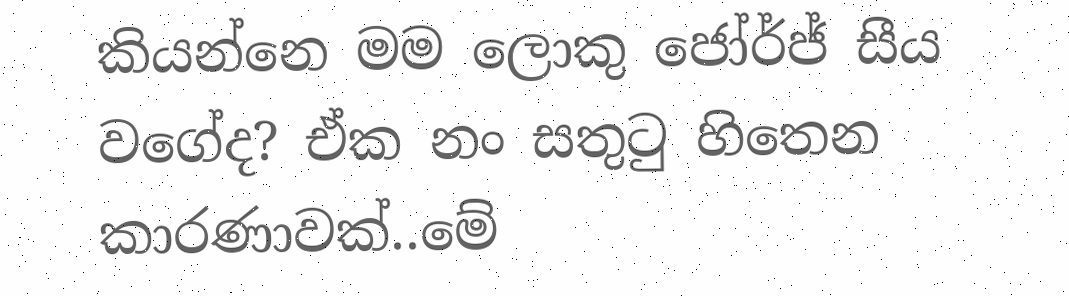කියන්නෙ මම ලොකු ජෝර්ජ් සීය වගේද? ඒක නං සතුටු හිතෙන කාරණාවක්..මේ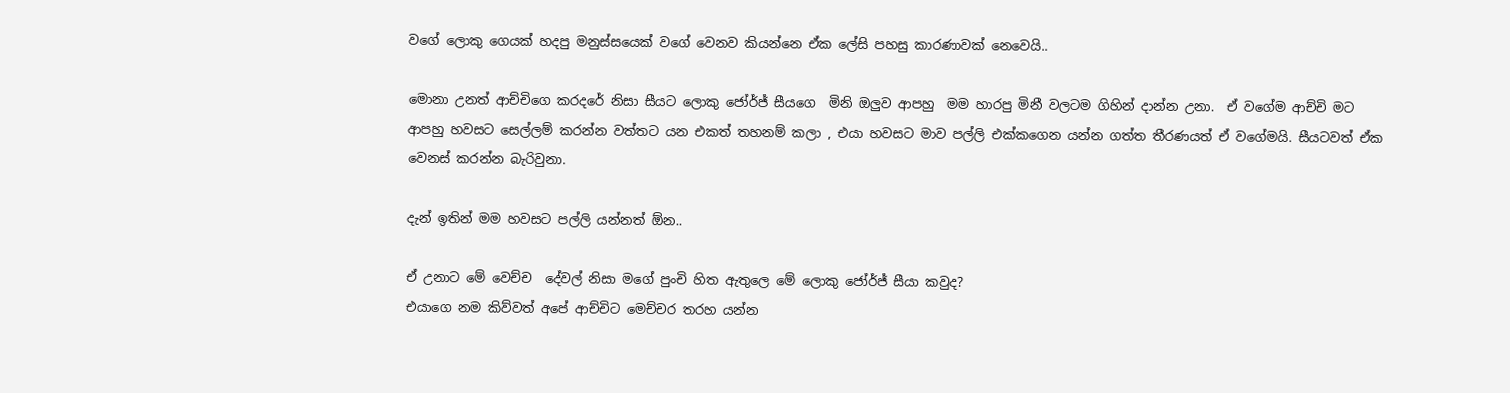වගේ ලොකු ගෙයක් හදපු මනුස්සයෙක් වගේ වෙනව කියන්නෙ ඒක ලේසි පහසු කාරණාවක් නෙවෙයි..

මොනා උනත් ආච්චිගෙ කරදරේ නිසා සීයට ලොකු ජෝර්ජ් සීයගෙ  මිනි ඔලුව ආපහු  මම හාරපු මිනී වලටම ගිහින් දාන්න උනා.  ඒ වගේම ආච්චි මට ආපහු හවසට සෙල්ලම් කරන්න වත්තට යන එකත් තහනම් කලා , එයා හවසට මාව පල්ලි එක්කගෙන යන්න ගත්ත තීරණයත් ඒ වගේමයි. සීයටවත් ඒක වෙනස් කරන්න බැරිවුනා.

දැන් ඉතින් මම හවසට පල්ලි යන්නත් ඕන..

ඒ උනාට මේ වෙච්ච  දේවල් නිසා මගේ පුංචි හිත ඇතුලෙ මේ ලොකු ජෝර්ජ් සීයා කවුද?
එයාගෙ නම කිව්වත් අපේ ආච්චිට මෙච්චර තරහ යන්න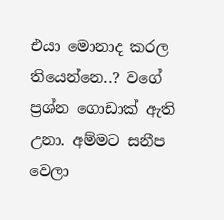එයා මොනාද කරල තියෙන්නෙ..? වගේ ප්‍රශ්න ගොඩාක් ඇති උනා. අම්මට සනීප වෙලා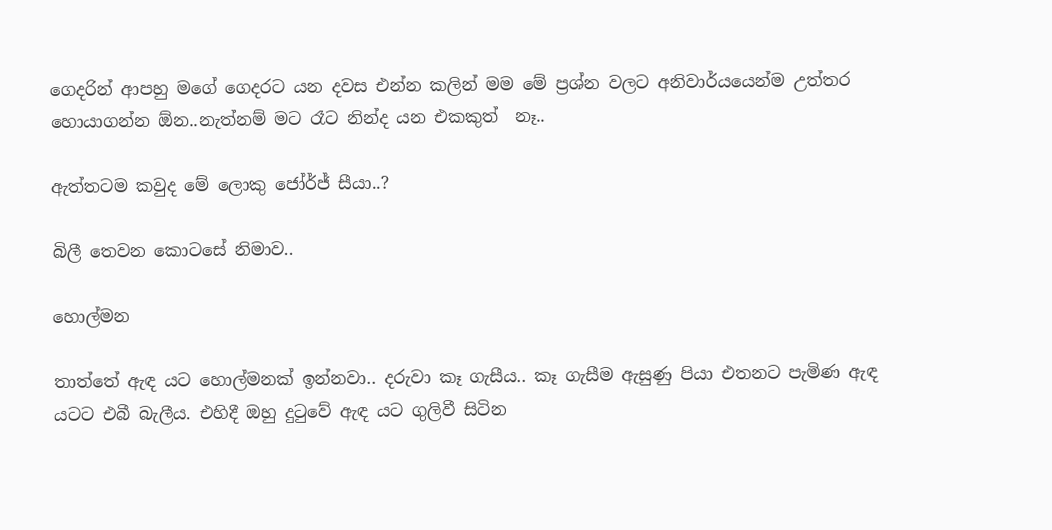ගෙදරින් ආපහු මගේ ගෙදරට යන දවස එන්න කලින් මම මේ ප්‍රශ්න වලට අනිවාර්යයෙන්ම උත්තර හොයාගන්න ඕන..නැත්නම් මට රෑට නින්ද යන එකකුත්  නෑ..

ඇත්තටම කවුද මේ ලොකු ජෝර්ජ් සීයා..?

බිලී තෙවන කොටසේ නිමාව..

හොල්මන

තාත්තේ ඇඳ යට හොල්මනක් ඉන්නවා.. දරුවා කෑ ගැසීය.. කෑ ගැසීම ඇසුණු පියා එතනට පැමිණ ඇඳ යටට එබී බැලීය. එහිදී ඔහු දුටුවේ ඇඳ යට ගුලිවී සිටින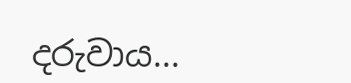දරුවාය...